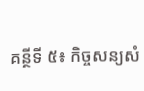គន្ថីទី ៥៖ កិច្ចសន្យសំ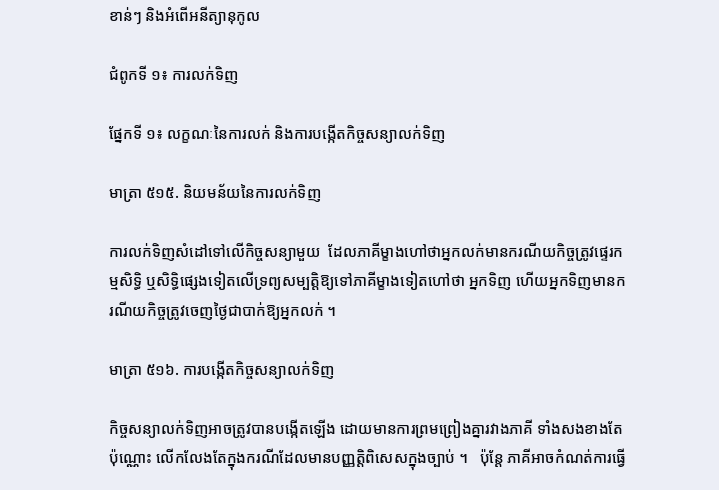ខាន់ៗ និងអំពើអនីត្យានុកូល

ជំពូកទី ១៖ ការលក់ទិញ

ផ្នែកទី ១៖ លក្ខណៈនៃការលក់ និងការបង្កើតកិច្ចសន្យាលក់ទិញ

មាត្រា ៥១៥. និយមន័យនៃការលក់ទិញ

ការលក់ទិញសំដៅទៅលើកិច្ចសន្យាមួយ  ដែលភាគីម្ខាងហៅថាអ្នកលក់មានករណីយកិច្ចត្រូវផ្ទេរកម្មសិទ្ធិ ឬសិទ្ធិផ្សេងទៀតលើទ្រព្យសម្បត្តិឱ្យទៅភាគីម្ខាងទៀតហៅថា អ្នកទិញ ហើយអ្នកទិញមានករណីយកិច្ចត្រូវចេញថ្ងៃជាបាក់ឱ្យអ្នកលក់ ។

មាត្រា ៥១៦. ការបង្កើតកិច្ចសន្យាលក់ទិញ

កិច្ចសន្យាលក់ទិញអាចត្រូវបានបង្កើតឡើង ដោយមានការព្រមព្រៀងគ្នារវាងភាគី ទាំងសងខាងតែប៉ុណ្ណោះ លើកលែងតែក្នុងករណីដែលមានបញ្ញត្តិពិសេសក្នុងច្បាប់ ។   ប៉ុន្តែ ភាគីអាចកំណត់ការធ្វើ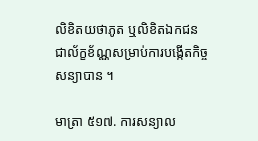លិខិតយថាភូត ឬលិខិតឯកជនជាល័ក្ខខ័ណ្ណសម្រាប់ការបង្កើតកិច្ចសន្យាបាន ។

មាត្រា ៥១៧. ការសន្យាល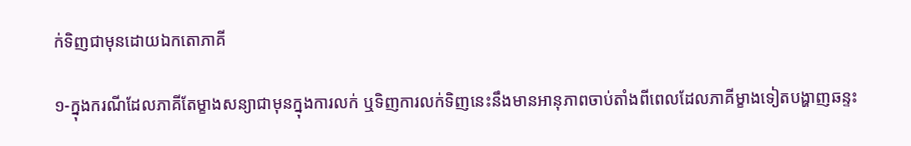ក់ទិញជាមុនដោយឯកតោភាគី

១-ក្នុងករណីដែលភាគីតែម្ខាងសន្យាជាមុនក្នុងការលក់ ឬទិញការលក់ទិញនេះនឹងមានអានុភាពចាប់តាំងពីពេលដែលភាគីម្ខាងទៀតបង្ហាញឆន្ទះ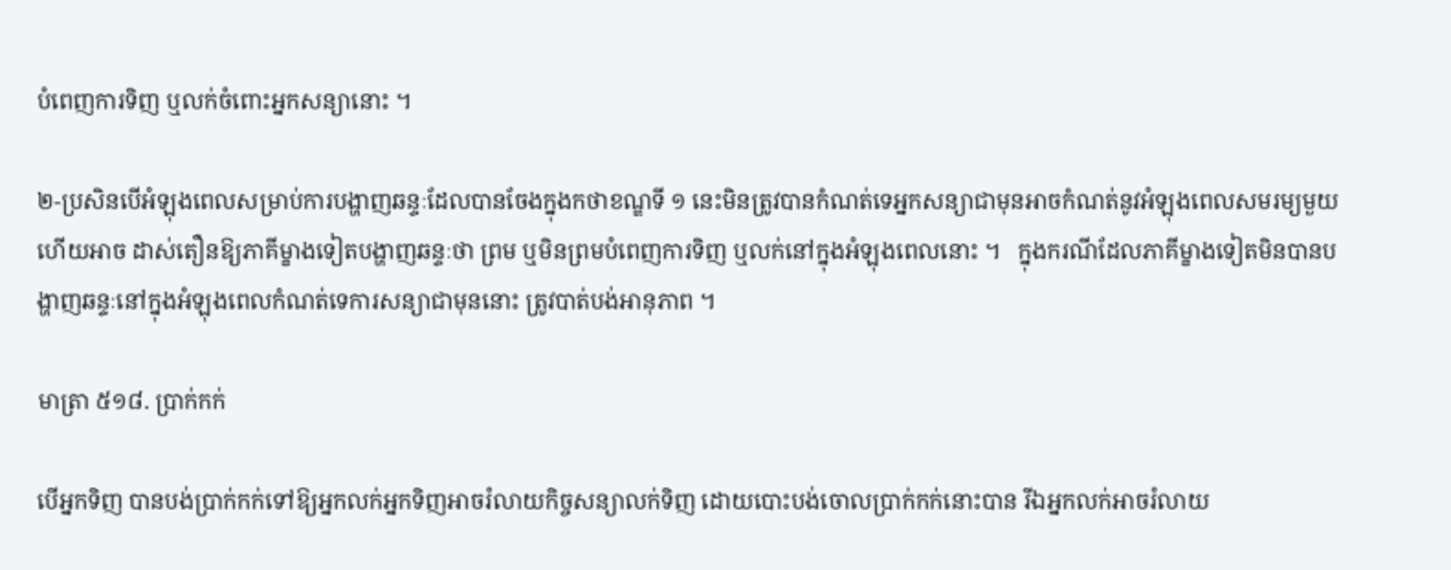បំពេញការទិញ ឬលក់ចំពោះអ្នកសន្យានោះ ។

២-ប្រសិនបើអំឡុងពេលសម្រាប់ការបង្ហាញឆន្ទៈដែលបានចែងក្នុងកថាខណ្ឌទី ១ នេះមិនត្រូវបានកំណត់ទេអ្នកសន្យាជាមុនអាចកំណត់នូវអំឡុងពេលសមរម្យមួយ ហើយអាច ដាស់តឿនឱ្យភាគីម្ខាងទៀតបង្ហាញឆន្ទៈថា ព្រម ឬមិនព្រមបំពេញការទិញ ឬលក់នៅក្នុងអំឡុងពេលនោះ ។   ក្នុងករណីដែលភាគីម្ខាងទៀតមិនបានបង្ហាញឆន្ទៈនៅក្នុងអំឡុងពេលកំណត់ទេការសន្យាជាមុននោះ ត្រូវបាត់បង់អានុភាព ។

មាត្រា ៥១៨. ប្រាក់កក់

បើអ្នកទិញ បានបង់ប្រាក់កក់ទៅឱ្យអ្នកលក់អ្នកទិញអាចរំលាយកិច្ចសន្យាលក់ទិញ ដោយបោះបង់ចោលប្រាក់កក់នោះបាន រីឯអ្នកលក់អាចរំលាយ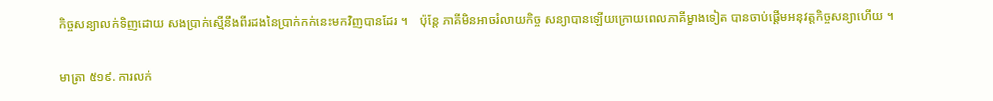កិច្ចសន្យាលក់ទិញដោយ សងប្រាក់ស្មើនឹងពីរដងនៃប្រាក់កក់នេះមកវិញបានដែរ ។    ប៉ុន្តែ ភាគីមិនអាចរំលាយកិច្ច សន្យាបានឡើយក្រោយពេលភាគីម្ខាងទៀត បានចាប់ផ្តើមអនុវត្តកិច្ចសន្យាហើយ ។

មាត្រា ៥១៩. ការលក់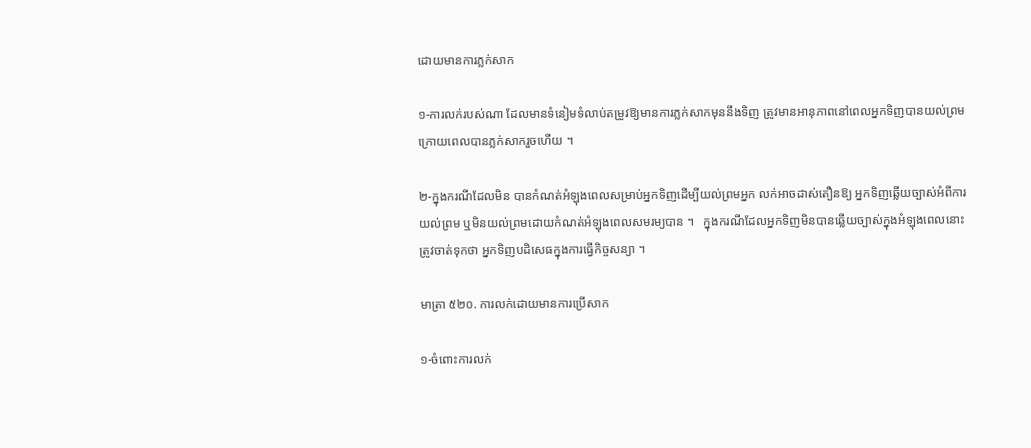ដោយមានការភ្លក់សាក

១-ការលក់របស់ណា ដែលមានទំនៀមទំលាប់តម្រូវឱ្យមានការភ្លក់សាកមុននឹងទិញ ត្រូវមានអានុភាពនៅពេលអ្នកទិញបានយល់ព្រមក្រោយពេលបានភ្លក់សាករួចហើយ ។

២-ក្នុងករណីដែលមិន បានកំណត់អំឡុងពេលសម្រាប់អ្នកទិញដើម្បីយល់ព្រមអ្នក លក់អាចដាស់តឿនឱ្យ អ្នកទិញឆ្លើយច្បាស់អំពីការយល់ព្រម ឬមិនយល់ព្រមដោយកំណត់អំឡុងពេលសមរម្យបាន ។   ក្នុងករណីដែលអ្នកទិញមិនបានឆ្លើយច្បាស់ក្នុងអំឡុងពេលនោះ ត្រូវចាត់ទុកថា អ្នកទិញបដិសេធក្នុងការធ្វើកិច្ចសន្យា ។

មាត្រា ៥២០. ការលក់ដោយមានការប្រើសាក

១-ចំពោះការលក់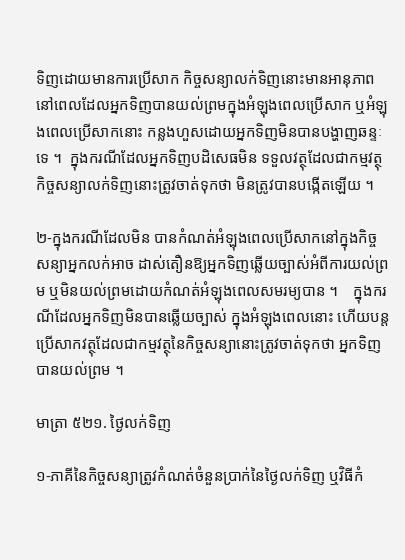ទិញដោយមានការប្រើសាក កិច្ចសន្យាលក់ទិញនោះមានអានុភាព នៅពេលដែលអ្នកទិញបានយល់ព្រមក្នុងអំឡុងពេលប្រើសាក ឬអំឡុងពេលប្រើសាកនោះ កន្លងហួសដោយអ្នកទិញមិនបានបង្ហាញឆន្ទៈទេ ។  ក្នុងករណីដែលអ្នកទិញបដិសេធមិន ទទួលវត្ថុដែលជាកម្មវត្ថុកិច្ចសន្យាលក់ទិញនោះត្រូវចាត់ទុកថា មិនត្រូវបានបង្កើតឡើយ ។

២-ក្នុងករណីដែលមិន បានកំណត់អំឡុងពេលប្រើសាកនៅក្នុងកិច្ចសន្យាអ្នកលក់អាច ដាស់តឿនឱ្យអ្នកទិញឆ្លើយច្បាស់អំពីការយល់ព្រម ឬមិនយល់ព្រមដោយកំណត់អំឡុងពេលសមរម្យបាន ។    ក្នុងករណីដែលអ្នកទិញមិនបានឆ្លើយច្បាស់ ក្នុងអំឡុងពេលនោះ ហើយបន្តប្រើសាកវត្ថុដែលជាកម្មវត្ថុនៃកិច្ចសន្យានោះត្រូវចាត់ទុកថា អ្នកទិញបានយល់ព្រម ។

មាត្រា ៥២១. ថ្ងៃលក់ទិញ

១-ភាគីនៃកិច្ចសន្យាត្រូវកំណត់ចំនួនប្រាក់នៃថ្ងៃលក់ទិញ ឬវិធីកំ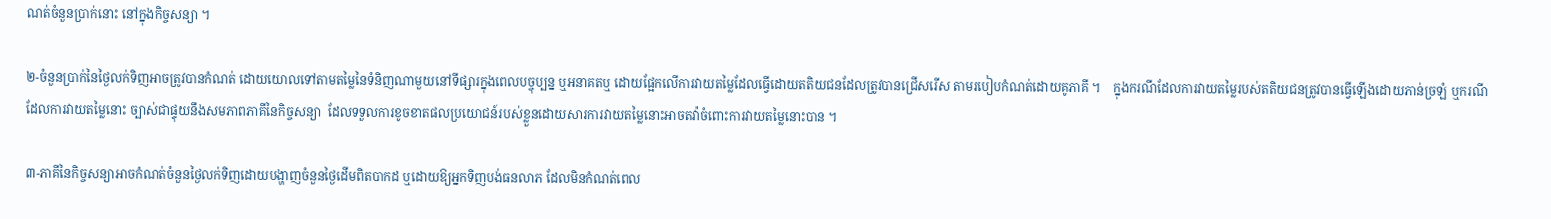ណត់ចំនួនប្រាក់នោះ នៅក្នុងកិច្ចសន្យា ។

២-ចំនួនប្រាក់នៃថ្ងៃលក់ទិញអាចត្រូវបានកំណត់ ដោយយោលទៅតាមតម្លៃនៃទំនិញណាមួយនៅទីផ្សារក្នុងពេលបច្ចុប្បន្ន ឬអនាគតឬ ដោយផ្អែកលើការវាយតម្លៃដែលធ្វើដោយតតិយជនដែលត្រូវបានជ្រើសរើស តាមរបៀបកំណត់ដោយគូភាគី ។    ក្នុងករណីដែលការវាយតម្លៃរបស់តតិយជនត្រូវបានធ្វើឡើងដោយភាន់ច្រឡំ ឬករណីដែលការវាយតម្លៃនោះ ច្បាស់ជាផ្ទុយនឹងសមភាពភាគីនៃកិច្ចសន្យា  ដែលទទួលការខូចខាតផលប្រយោជន៍របស់ខ្លួនដោយសារការវាយតម្លៃនោះអាចតវ៉ាចំពោះការវាយតម្លៃនោះបាន ។

៣-ភាគីនៃកិច្ចសន្យាអាចកំណត់ចំនួនថ្ងៃលក់ទិញដោយបង្ហាញចំនួនថ្ងៃដើមពិតបាកដ ឬដោយឱ្យអ្នកទិញបង់ធនលាភ ដែលមិនកំណត់ពេល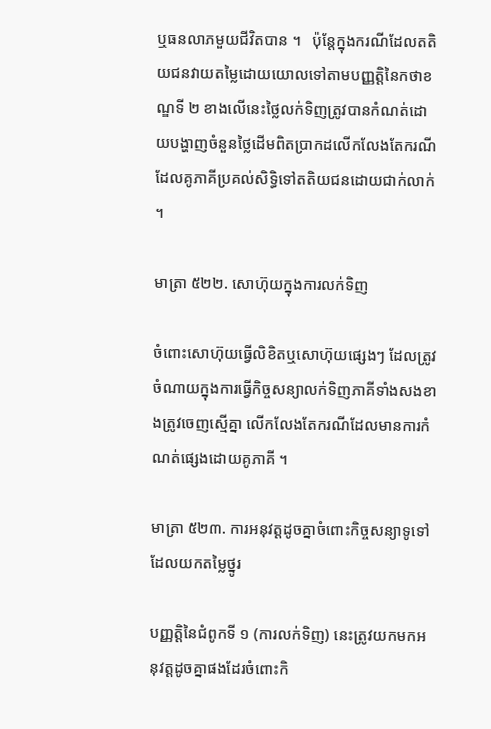ឬធនលាភមួយជីវិតបាន ។   ប៉ុន្តែក្នុងករណីដែលតតិយជនវាយតម្លៃដោយយោលទៅតាមបញ្ញត្តិនៃកថាខណ្ឌទី ២ ខាងលើនេះថ្លៃលក់ទិញត្រូវបានកំណត់ដោយបង្ហាញចំនួនថ្លៃដើមពិតប្រាកដលើកលែងតែករណីដែលគូភាគីប្រគល់សិទ្ធិទៅតតិយជនដោយជាក់លាក់ ។

មាត្រា ៥២២. សោហ៊ុយក្នុងការលក់ទិញ

ចំពោះសោហ៊ុយធ្វើលិខិតឬសោហ៊ុយផ្សេងៗ ដែលត្រូវចំណាយក្នុងការធ្វើកិច្ចសន្យាលក់ទិញភាគីទាំងសងខាងត្រូវចេញស្មើគ្នា លើកលែងតែករណីដែលមានការកំណត់ផ្សេងដោយគូភាគី ។

មាត្រា ៥២៣. ការអនុវត្តដូចគ្នាចំពោះកិច្ចសន្យាទូទៅដែលយកតម្លៃថ្នូរ

បញ្ញត្តិនៃជំពូកទី ១ (ការលក់ទិញ) នេះត្រូវយកមកអនុវត្តដូចគ្នាផងដែរចំពោះកិ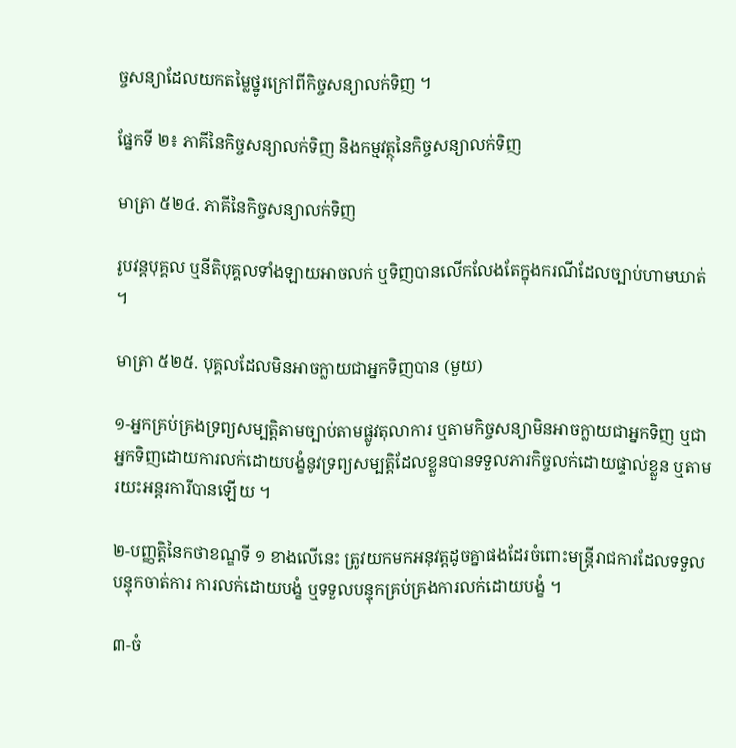ច្ចសន្យាដែលយកតម្លៃថ្នូរក្រៅពីកិច្ចសន្យាលក់ទិញ ។

ផ្នែកទី ២៖ ភាគីនៃកិច្ចសន្យាលក់ទិញ និងកម្មវត្ថុនៃកិច្ចសន្យាលក់ទិញ

មាត្រា ៥២៤. ភាគីនៃកិច្ចសន្យាលក់ទិញ

រូបវន្តបុគ្គល ឬនីតិបុគ្គលទាំងឡាយអាចលក់ ឬទិញបានលើកលែងតែក្នុងករណីដែលច្បាប់ហាមឃាត់ ។

មាត្រា ៥២៥. បុគ្គលដែលមិនអាចក្លាយជាអ្នកទិញបាន (មួយ)

១-អ្នកគ្រប់គ្រងទ្រព្យសម្បត្តិតាមច្បាប់តាមផ្លូវតុលាការ ឬតាមកិច្ចសន្យាមិនអាចក្លាយជាអ្នកទិញ ឬជាអ្នកទិញដោយការលក់ដោយបង្ខំនូវទ្រព្យសម្បត្តិដែលខ្លួនបានទទួលភារកិច្ចលក់ដោយផ្ទាល់ខ្លួន ឬតាមរយះអន្តរការីបានឡើយ ។

២-បញ្ញត្តិនៃកថាខណ្ឌទី ១ ខាងលើនេះ ត្រូវយកមកអនុវត្តដូចគ្នាផងដែរចំពោះមន្ត្រីរាជការដែលទទួលបន្ទុកចាត់ការ ការលក់ដោយបង្ខំ ឬទទួលបន្ទុកគ្រប់គ្រងការលក់ដោយបង្ខំ ។

៣-ចំ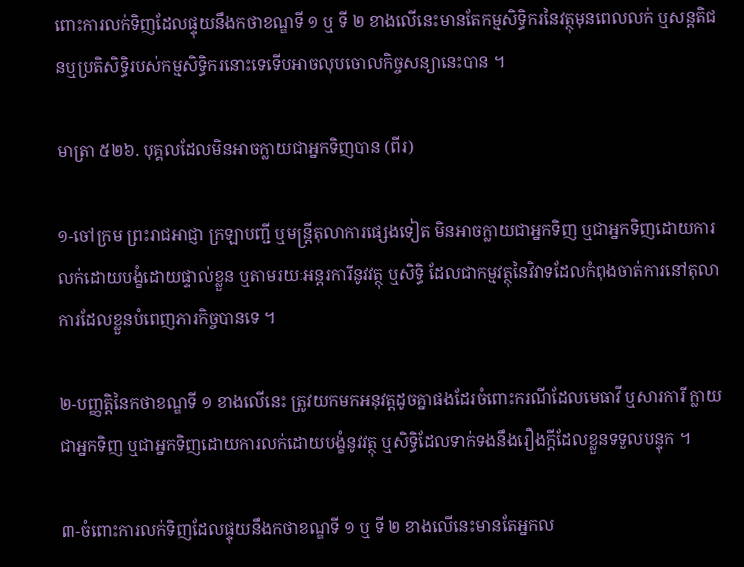ពោះការលក់ទិញដែលផ្ទុយនឹងកថាខណ្ឌទី ១ ឬ ទី ២ ខាងលើនេះមានតែកម្មសិទ្ធិករនៃវត្ថុមុនពេលលក់ ឬសន្តតិជនឬប្រតិសិទ្ធិរបស់កម្មសិទ្ធិករនោះទេទើបអាចលុបចោលកិច្ចសន្យានេះបាន ។

មាត្រា ៥២៦. បុគ្គលដែលមិនអាចក្លាយជាអ្នកទិញបាន (ពីរ)

១-ចៅក្រម ព្រះរាជអាជ្ញា ក្រឡាបញ្ជី ឬមន្ត្រីតុលាការផ្សេងទៀត មិនអាចក្លាយជាអ្នកទិញ ឬជាអ្នកទិញដោយការលក់ដោយបង្ខំដោយផ្ទាល់ខ្លួន ឬតាមរយៈអន្តរការីនូវវត្ថុ ឬសិទ្ធិ ដែលជាកម្មវត្ថុនៃវិវាទដែលកំពុងចាត់ការនៅតុលាការដែលខ្លួនបំពេញភារកិច្ចបានទេ ។

២-បញ្ញត្តិនៃកថាខណ្ឌទី ១ ខាងលើនេះ ត្រូវយកមកអនុវត្តដូចគ្នាផងដែរចំពោះករណីដែលមេធាវី ឬសារការី ក្លាយជាអ្នកទិញ ឬជាអ្នកទិញដោយការលក់ដោយបង្ខំនូវវត្ថុ ឬសិទ្ធិដែលទាក់ទងនឹងរឿងក្តីដែលខ្លួនទទួលបន្ទុក ។

៣-ចំពោះការលក់ទិញដែលផ្ទុយនឹងកថាខណ្ឌទី ១ ឬ ទី ២ ខាងលើនេះមានតែអ្នកល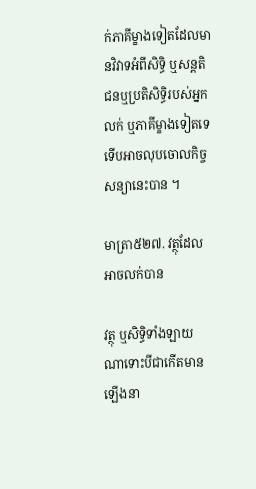ក់ភាគីម្ខាងទៀតដែលមានវិវាទអំពីសិទ្ធិ ឬសន្តតិជនឬប្រតិសិទ្ធិរបស់អ្នកលក់ ឬភាគីម្ខាងទៀតទេទើបអាចលុបចោលកិច្ចសន្យានេះបាន ។

មាត្រា៥២៧. វត្ថុដែលអាចលក់បាន

វត្ថុ ឬសិទ្ធិទាំងឡាយណាទោះបីជាកើតមានឡើងនា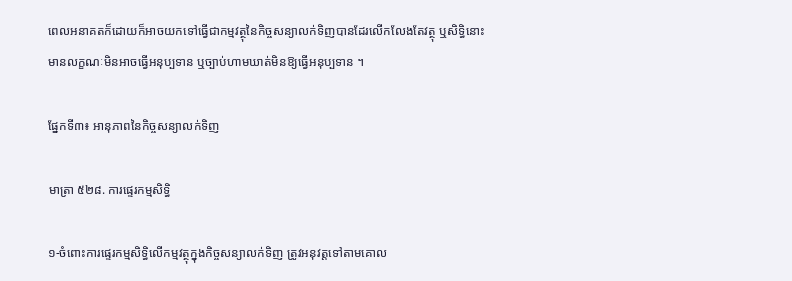ពេលអនាគតក៏ដោយក៏អាចយកទៅធ្វើជាកម្មវត្ថុនៃកិច្ចសន្យាលក់ទិញបានដែរលើកលែងតែវត្ថុ ឬសិទ្ធិនោះមានលក្ខណៈមិនអាចធ្វើអនុប្បទាន ឬច្បាប់ហាមឃាត់មិនឱ្យធ្វើអនុប្បទាន ។

ផ្នែកទី៣៖ អានុភាពនៃកិច្ចសន្យាលក់ទិញ

មាត្រា ៥២៨. ការផ្ទេរកម្មសិទ្ធិ

១-ចំពោះការផ្ទេរកម្មសិទ្ធិលើកម្មវត្ថុក្នុងកិច្ចសន្យាលក់ទិញ ត្រូវអនុវត្តទៅតាមគោល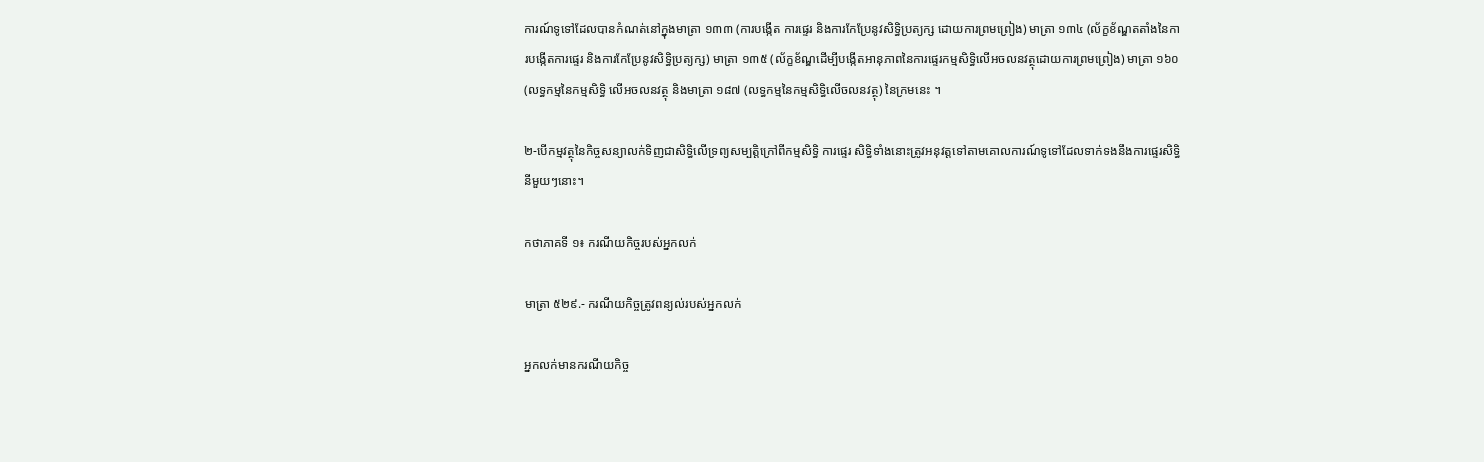ការណ៍ទូទៅដែលបានកំណត់នៅក្នុងមាត្រា ១៣៣ (ការបង្កើត ការផ្ទេរ និងការកែប្រែនូវសិទ្ធិប្រត្យក្ស ដោយការព្រមព្រៀង) មាត្រា ១៣៤ (ល័ក្ខខ័ណ្ឌតតាំងនៃការបង្កើតការផ្ទេរ និងការកែប្រែនូវសិទ្ធិប្រត្យក្ស) មាត្រា ១៣៥ (ល័ក្ខខ័ណ្ឌដើម្បីបង្កើតអានុភាពនៃការផ្ទេរកម្មសិទ្ធិលើអចលនវត្ថុដោយការព្រមព្រៀង) មាត្រា ១៦០ (លទ្ធកម្មនៃកម្មសិទ្ធិ លើអចលនវត្ថុ និងមាត្រា ១៨៧ (លទ្ធកម្មនៃកម្មសិទ្ធិលើចលនវត្ថុ) នៃក្រមនេះ ។

២-បើកម្មវត្ថុនៃកិច្ចសន្យាលក់ទិញជាសិទ្ធិលើទ្រព្យសម្បត្តិក្រៅពីកម្មសិទ្ធិ ការផ្ទេរ សិទ្ធិទាំងនោះត្រូវអនុវត្តទៅតាមគោលការណ៍ទូទៅដែលទាក់ទងនឹងការផ្ទេរសិទ្ធិនីមួយៗនោះ។

កថាភាគទី ១៖ ករណីយកិច្ចរបស់អ្នកលក់

មាត្រា ៥២៩.- ករណីយកិច្ចត្រូវពន្យល់របស់អ្នកលក់

អ្នកលក់មានករណីយកិច្ច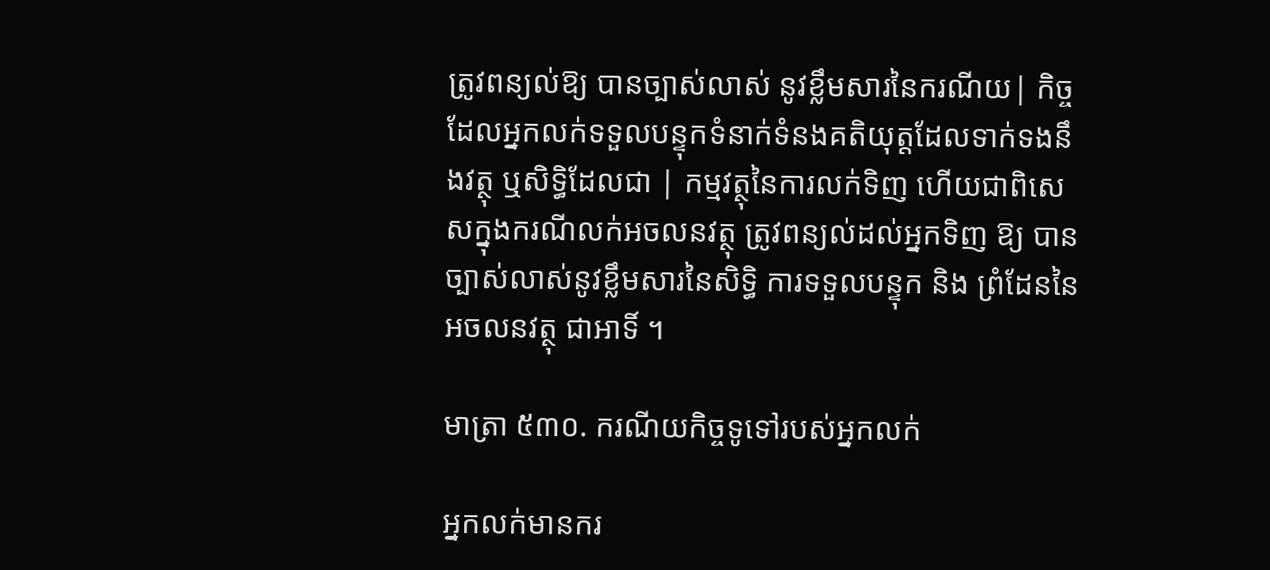ត្រូវពន្យល់ឱ្យ បានច្បាស់លាស់ នូវខ្លឹមសារនៃករណីយ| កិច្ចដែលអ្នកលក់ទទួលបន្ទុកទំនាក់ទំនងគតិយុត្តដែលទាក់ទងនឹងវត្ថុ ឬសិទ្ធិដែលជា | កម្មវត្ថុនៃការលក់ទិញ ហើយជាពិសេសក្នុងករណីលក់អចលនវត្ថុ ត្រូវពន្យល់ដល់អ្នកទិញ ឱ្យ បានច្បាស់លាស់នូវខ្លឹមសារនៃសិទ្ធិ ការទទួលបន្ទុក និង ព្រំដែននៃអចលនវត្ថុ ជាអាទិ៍ ។

មាត្រា ៥៣០. ករណីយកិច្ចទូទៅរបស់អ្នកលក់

អ្នកលក់មានករ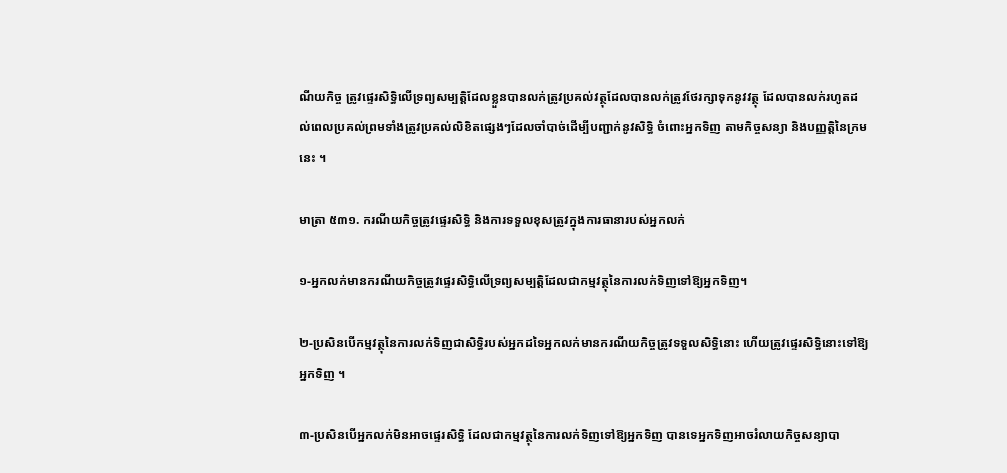ណីយកិច្ច ត្រូវផ្ទេរសិទ្ធិលើទ្រព្យសម្បត្តិដែលខ្លួនបានលក់ត្រូវប្រគល់វត្ថុដែលបានលក់ត្រូវថែរក្សាទុកនូវវត្ថុ ដែលបានលក់រហូតដល់ពេលប្រគល់ព្រមទាំងត្រូវប្រគល់លិខិតផ្សេងៗដែលចាំបាច់ដើម្បីបញ្ជាក់នូវសិទ្ធិ ចំពោះអ្នកទិញ តាមកិច្ចសន្យា និងបញ្ញត្តិនៃក្រមនេះ ។

មាត្រា ៥៣១. ករណីយកិច្ចត្រូវផ្ទេរសិទ្ធិ និងការទទួលខុសត្រូវក្នុងការធានារបស់អ្នកលក់

១-អ្នកលក់មានករណីយកិច្ចត្រូវផ្ទេរសិទ្ធិលើទ្រព្យសម្បត្តិដែលជាកម្មវត្ថុនៃការលក់ទិញទៅឱ្យអ្នកទិញ។

២-ប្រសិនបើកម្មវត្ថុនៃការលក់ទិញជាសិទ្ធិរបស់អ្នកដទៃអ្នកលក់មានករណីយកិច្ចត្រូវទទួលសិទ្ធិនោះ ហើយត្រូវផ្ទេរសិទ្ធិនោះទៅឱ្យអ្នកទិញ ។

៣-ប្រសិនបើអ្នកលក់មិនអាចផ្ទេរសិទ្ធិ ដែលជាកម្មវត្ថុនៃការលក់ទិញទៅឱ្យអ្នកទិញ បានទេអ្នកទិញអាចរំលាយកិច្ចសន្យាបា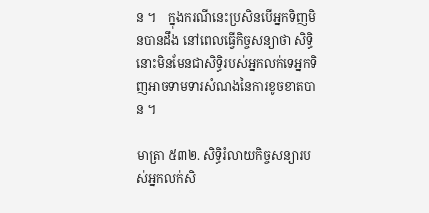ន ។    ក្នុងករណីនេះប្រសិនបើអ្នកទិញមិនបានដឹង នៅពេលធ្វើកិច្ចសន្យាថា សិទ្ធិនោះមិនមែនជាសិទ្ធិរបស់អ្នកលក់ទេអ្នកទិញអាចទាមទារសំណងនៃការខូចខាតបាន ។

មាត្រា ៥៣២. សិទ្ធិរំលាយកិច្ចសន្យារបស់អ្នកលក់សិ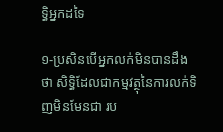ទ្ធិអ្នកដទៃ

១-ប្រសិនបើអ្នកលក់មិនបានដឹងថា សិទ្ធិដែលជាកម្មវត្ថុនៃការលក់ទិញមិនមែនជា រប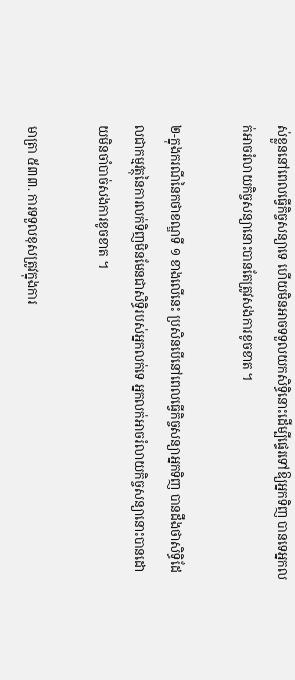ស់ខ្លួននៅពេលធ្វើកិច្ចសន្យាទេ ហើយមិនអាចទទួលយកសិទ្ធិនោះដើម្បីផ្ទេរទៅឱ្យអ្នកទិញ បានទេអ្នកលក់អាចរំលាយកិច្ចសន្យានោះបានតែត្រូវសងការខូចខាត ។

២-ក្នុងករណីនៃកថាខណ្ឌទី ១ ខាងលើនេះ ប្រសិនបើនៅពេលធ្វើកិច្ចសន្យាអ្នកទិញ បានដឹងថាសិទ្ធិដែលជាកម្មវត្ថុនៃការលក់ទិញមិនមែនជាសិទ្ធិរបស់អ្នកលក់ទេ អ្នកលក់អាចរំលាយកិច្ចសន្យានោះបានដោយមិនចាំបាច់សងការខូចខាត ។

មាត្រា ៥៣៣. ការទទួលខុសត្រូវក្នុងការ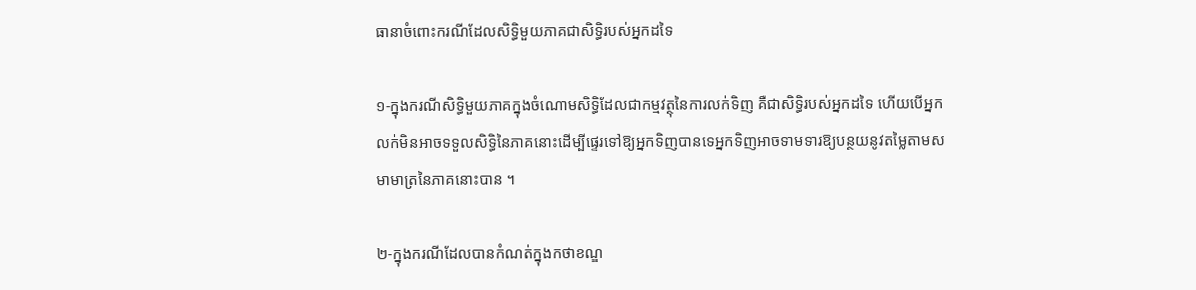ធានាចំពោះករណីដែលសិទ្ធិមួយភាគជាសិទ្ធិរបស់អ្នកដទៃ

១-ក្នុងករណីសិទ្ធិមួយភាគក្នុងចំណោមសិទ្ធិដែលជាកម្មវត្ថុនៃការលក់ទិញ គឺជាសិទ្ធិរបស់អ្នកដទៃ ហើយបើអ្នកលក់មិនអាចទទួលសិទ្ធិនៃភាគនោះដើម្បីផ្ទេរទៅឱ្យអ្នកទិញបានទេអ្នកទិញអាចទាមទារឱ្យបន្ថយនូវតម្លៃតាមសមាមាត្រនៃភាគនោះបាន ។

២-ក្នុងករណីដែលបានកំណត់ក្នុងកថាខណ្ឌ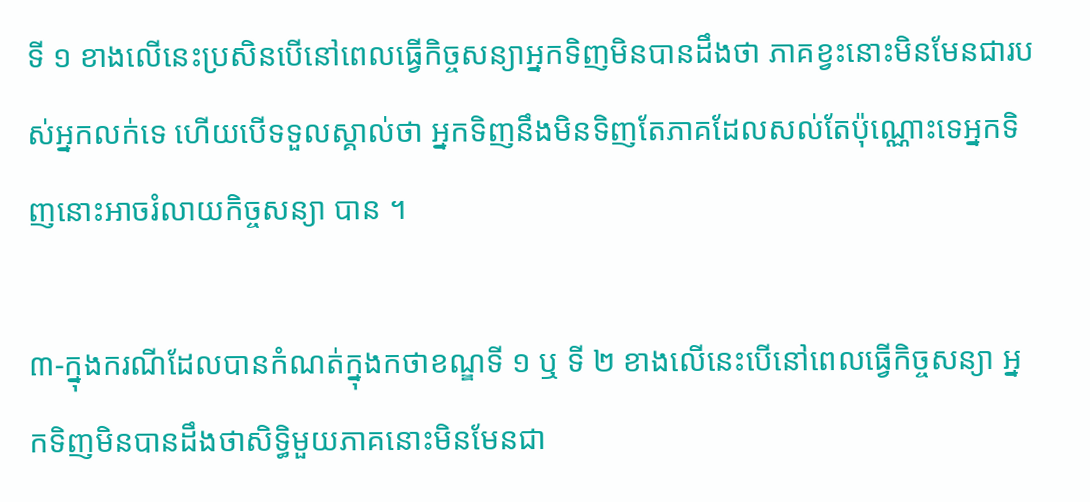ទី ១ ខាងលើនេះប្រសិនបើនៅពេលធ្វើកិច្ចសន្យាអ្នកទិញមិនបានដឹងថា ភាគខ្វះនោះមិនមែនជារបស់អ្នកលក់ទេ ហើយបើទទួលស្គាល់ថា អ្នកទិញនឹងមិនទិញតែភាគដែលសល់តែប៉ុណ្ណោះទេអ្នកទិញនោះអាចរំលាយកិច្ចសន្យា បាន ។

៣-ក្នុងករណីដែលបានកំណត់ក្នុងកថាខណ្ឌទី ១ ឬ ទី ២ ខាងលើនេះបើនៅពេលធ្វើកិច្ចសន្យា អ្នកទិញមិនបានដឹងថាសិទ្ធិមួយភាគនោះមិនមែនជា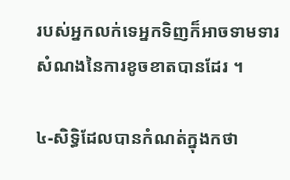របស់អ្នកលក់ទេអ្នកទិញក៏អាចទាមទារសំណងនៃការខូចខាតបានដែរ ។

៤-សិទ្ធិដែលបានកំណត់ក្នុងកថា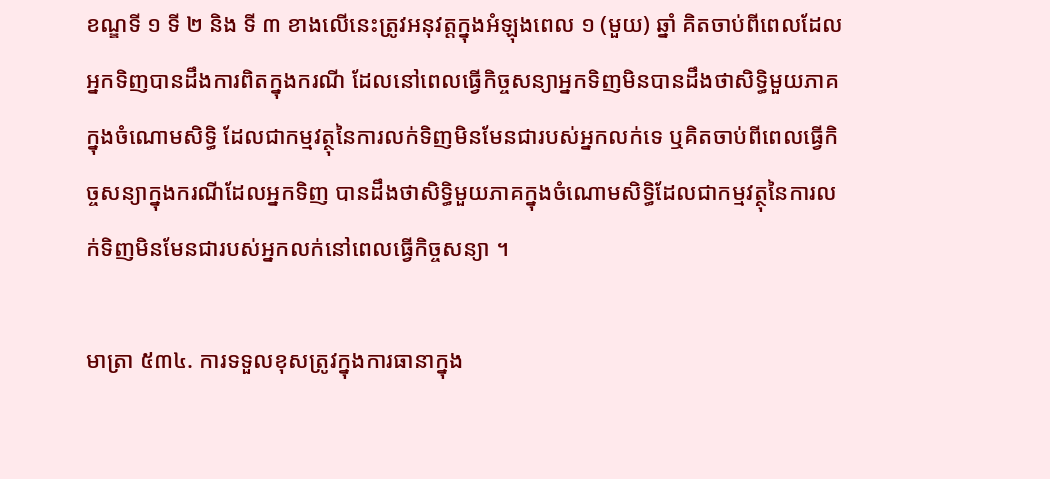ខណ្ឌទី ១ ទី ២ និង ទី ៣ ខាងលើនេះត្រូវអនុវត្តក្នុងអំឡុងពេល ១ (មួយ) ឆ្នាំ គិតចាប់ពីពេលដែលអ្នកទិញបានដឹងការពិតក្នុងករណី ដែលនៅពេលធ្វើកិច្ចសន្យាអ្នកទិញមិនបានដឹងថាសិទ្ធិមួយភាគក្នុងចំណោមសិទ្ធិ ដែលជាកម្មវត្ថុនៃការលក់ទិញមិនមែនជារបស់អ្នកលក់ទេ ឬគិតចាប់ពីពេលធ្វើកិច្ចសន្យាក្នុងករណីដែលអ្នកទិញ បានដឹងថាសិទ្ធិមួយភាគក្នុងចំណោមសិទ្ធិដែលជាកម្មវត្ថុនៃការលក់ទិញមិនមែនជារបស់អ្នកលក់នៅពេលធ្វើកិច្ចសន្យា ។

មាត្រា ៥៣៤. ការទទួលខុសត្រូវក្នុងការធានាក្នុង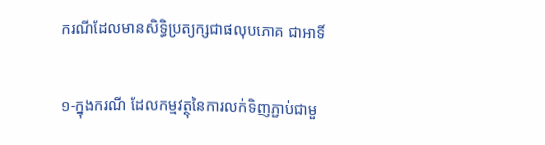ករណីដែលមានសិទ្ធិប្រត្យក្សជាផលុបភោគ ជាអាទិ៍

១-ក្នុងករណី ដែលកម្មវត្ថុនៃការលក់ទិញភ្ជាប់ជាមួ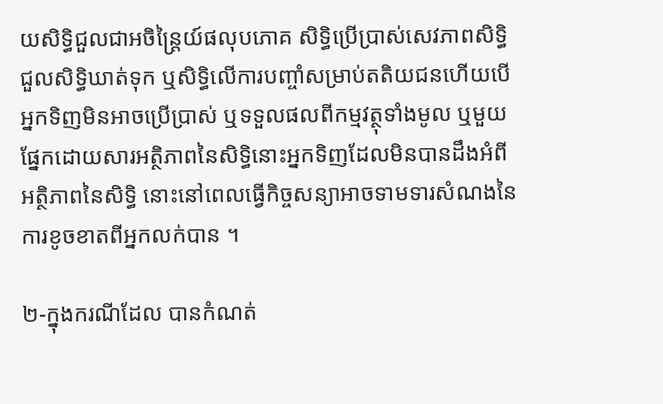យសិទ្ធិជួលជាអចិន្ត្រៃយ៍ផលុបភោគ សិទ្ធិប្រើប្រាស់សេវភាពសិទ្ធិជួលសិទ្ធិឃាត់ទុក ឬសិទ្ធិលើការបញ្ចាំសម្រាប់តតិយជនហើយបើអ្នកទិញមិនអាចប្រើប្រាស់ ឬទទួលផលពីកម្មវត្ថុទាំងមូល ឬមួយផ្នែកដោយសារអត្ថិភាពនៃសិទ្ធិនោះអ្នកទិញដែលមិនបានដឹងអំពីអត្ថិភាពនៃសិទ្ធិ នោះនៅពេលធ្វើកិច្ចសន្យាអាចទាមទារសំណងនៃការខូចខាតពីអ្នកលក់បាន ។

២-ក្នុងករណីដែល បានកំណត់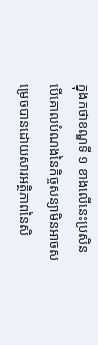ក្នុងកថាខណ្ឌទី ១ ខាងលើនេះប្រសិនបើគោលបំណងនៃកិច្ចសន្យាមិនអាចសម្រេចបានដោយសារអត្ថិភាពនៃសិ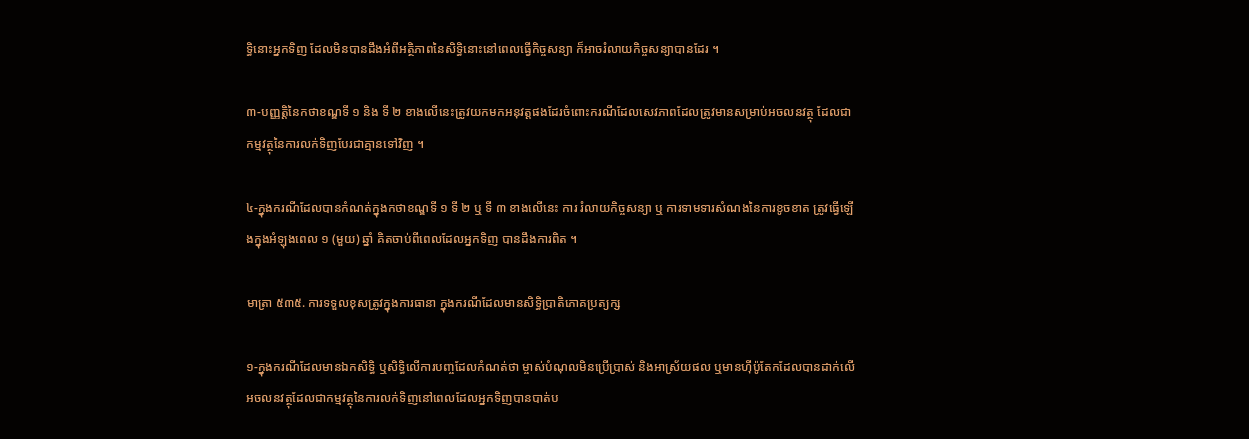ទ្ធិនោះអ្នកទិញ ដែលមិនបានដឹងអំពីអត្ថិភាពនៃសិទ្ធិនោះនៅពេលធ្វើកិច្ចសន្យា ក៏អាចរំលាយកិច្ចសន្យាបានដែរ ។

៣-បញ្ញត្តិនៃកថាខណ្ឌទី ១ និង ទី ២ ខាងលើនេះត្រូវយកមកអនុវត្តផងដែរចំពោះករណីដែលសេវភាពដែលត្រូវមានសម្រាប់អចលនវត្ថុ ដែលជាកម្មវត្ថុនៃការលក់ទិញបែរជាគ្មានទៅវិញ ។

៤-ក្នុងករណីដែលបានកំណត់ក្នុងកថាខណ្ឌទី ១ ទី ២ ឬ ទី ៣ ខាងលើនេះ ការ រំលាយកិច្ចសន្យា ឬ ការទាមទារសំណងនៃការខូចខាត ត្រូវធ្វើឡើងក្នុងអំឡុងពេល ១ (មួយ) ឆ្នាំ គិតចាប់ពីពេលដែលអ្នកទិញ បានដឹងការពិត ។

មាត្រា ៥៣៥. ការទទួលខុសត្រូវក្នុងការធានា ក្នុងករណីដែលមានសិទ្ធិប្រាតិភោគប្រត្យក្ស

១-ក្នុងករណីដែលមានឯកសិទ្ធិ ឬសិទ្ធិលើការបញ្ចដែលកំណត់ថា ម្ចាស់បំណុលមិនប្រើប្រាស់ និងអាស្រ័យផល ឬមានហ៊ីប៉ូតែកដែលបានដាក់លើអចលនវត្ថុដែលជាកម្មវត្ថុនៃការលក់ទិញនៅពេលដែលអ្នកទិញបានបាត់ប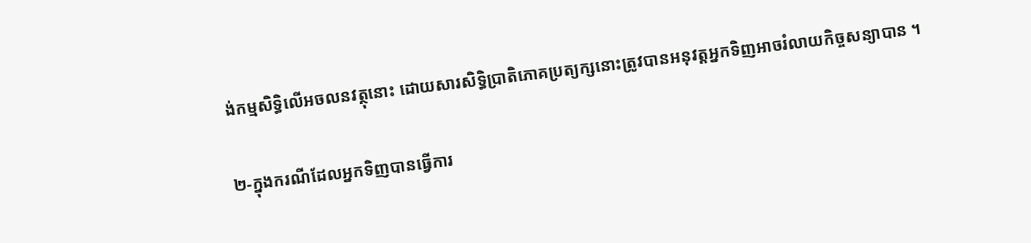ង់កម្មសិទ្ធិលើអចលនវត្ថុនោះ ដោយសារសិទ្ធិប្រាតិភោគប្រត្យក្សនោះត្រូវបានអនុវត្តអ្នកទិញអាចរំលាយកិច្ចសន្យាបាន ។

២-ក្នុងករណីដែលអ្នកទិញបានធ្វើការ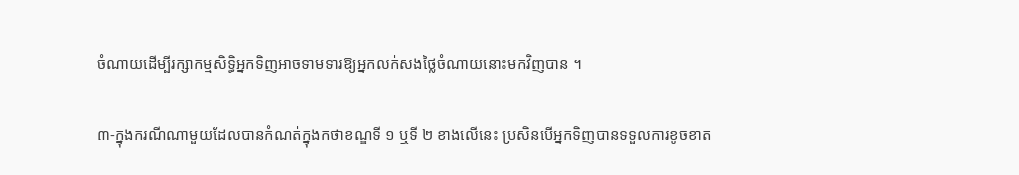ចំណាយដើម្បីរក្សាកម្មសិទ្ធិអ្នកទិញអាចទាមទារឱ្យអ្នកលក់សងថ្លៃចំណាយនោះមកវិញបាន ។

៣-ក្នុងករណីណាមួយដែលបានកំណត់ក្នុងកថាខណ្ឌទី ១ ឬទី ២ ខាងលើនេះ ប្រសិនបើអ្នកទិញបានទទួលការខូចខាត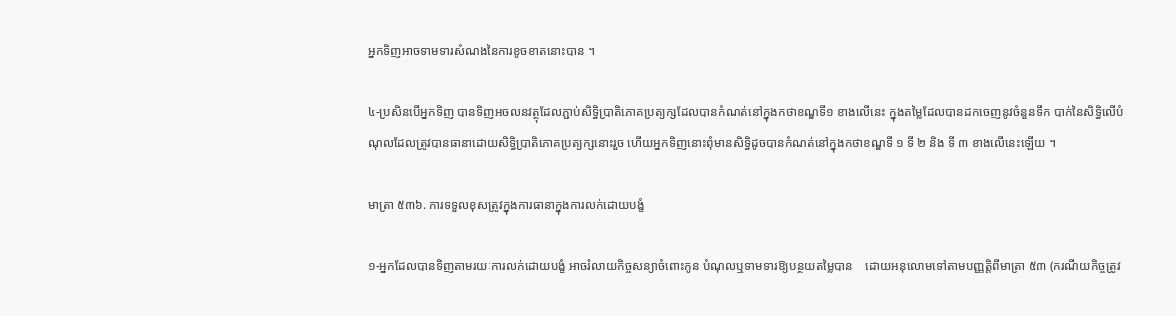អ្នកទិញអាចទាមទារសំណងនៃការខូចខាតនោះបាន ។

៤-ប្រសិនបើអ្នកទិញ បានទិញអចលនវត្ថុដែលភ្ជាប់សិទ្ធិប្រាតិភោគប្រត្យក្សដែលបានកំណត់នៅក្នុងកថាខណ្ឌទី១ ខាងលើនេះ ក្នុងតម្លៃដែលបានដកចេញនូវចំនួនទឹក បាក់នៃសិទ្ធិលើបំណុលដែលត្រូវបានធានាដោយសិទ្ធិប្រាតិភោគប្រត្យក្សនោះរួច ហើយអ្នកទិញនោះពុំមានសិទ្ធិដូចបានកំណត់នៅក្នុងកថាខណ្ឌទី ១ ទី ២ និង ទី ៣ ខាងលើនេះឡើយ ។

មាត្រា ៥៣៦. ការទទួលខុសត្រូវក្នុងការធានាក្នុងការលក់ដោយបង្ខំ

១-អ្នកដែលបានទិញតាមរយៈការលក់ដោយបង្ខំ អាចរំលាយកិច្ចសន្យាចំពោះកូន បំណុលឬទាមទារឱ្យបន្ថយតម្លៃបាន    ដោយអនុលោមទៅតាមបញ្ញត្តិពីមាត្រា ៥៣ (ករណីយកិច្ចត្រូវ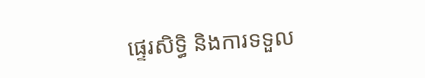ផ្ទេរសិទ្ធិ និងការទទួល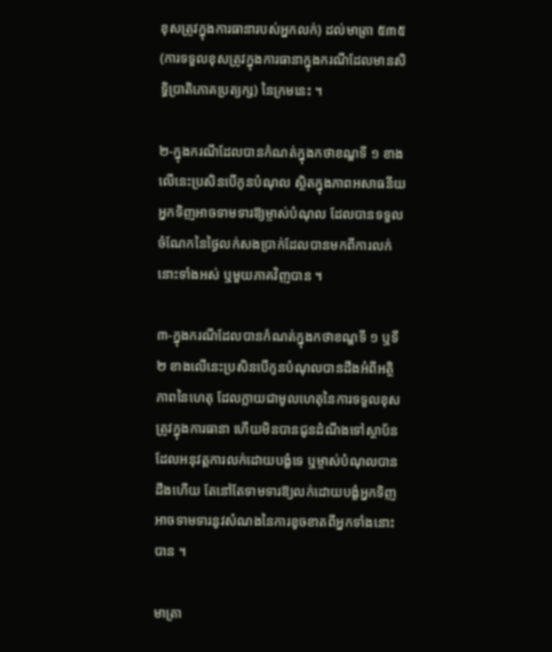ខុសត្រូវក្នុងការធានារបស់អ្នកលក់) ដល់មាត្រា ៥៣៥ (ការទទួលខុសត្រូវក្នុងការធានាក្នុងករណីដែលមានសិទ្ធិប្រាតិភោគប្រត្យក្ស) នៃក្រមនេះ ។

២-ក្នុងករណីដែលបានកំណត់ក្នុងកថាខណ្ឌទី ១ ខាងលើនេះប្រសិនបើកូនបំណុល ស្ថិតក្នុងភាពអសាធនីយអ្នកទិញអាចទាមទារឱ្យម្ចាស់បំណុល ដែលបានទទួលចំណែកនៃថ្ងៃលក់សងប្រាក់ដែលបានមកពីការលក់នោះទាំងអស់ ឬមួយភាគវិញបាន ។

៣-ក្នុងករណីដែលបានកំណត់ក្នុងកថាខណ្ឌទី ១ ឬទី ២ ខាងលើនេះប្រសិនបើកូនបំណុលបានដឹងអំពីអត្ថិភាពនៃហេតុ ដែលក្លាយជាមូលហេតុនៃការទទួលខុសត្រូវក្នុងការធានា ហើយមិនបានជូនដំណឹងទៅស្ថាប័នដែលអនុវត្តការលក់ដោយបង្ខំទេ ឬម្ចាស់បំណុលបានដឹងហើយ តែនៅតែទាមទារឱ្យលក់ដោយបង្ខំអ្នកទិញអាចទាមទារនូវសំណងនៃការខូចខាតពីអ្នកទាំងនោះបាន ។

មាត្រា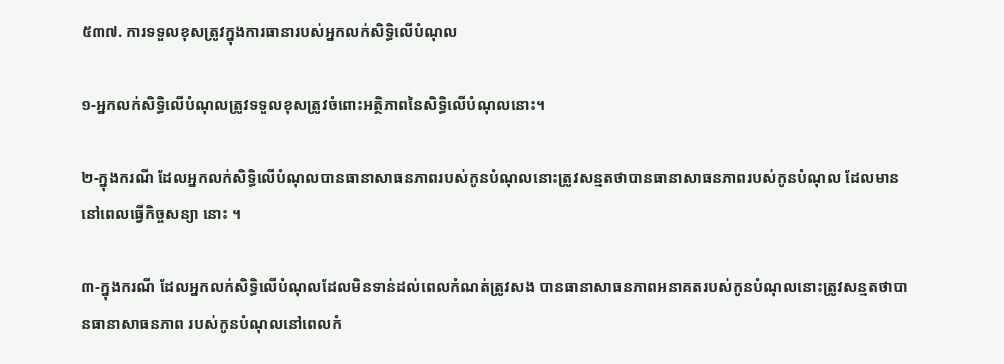៥៣៧. ការទទួលខុសត្រូវក្នុងការធានារបស់អ្នកលក់សិទ្ធិលើបំណុល

១-អ្នកលក់សិទ្ធិលើបំណុលត្រូវទទួលខុសត្រូវចំពោះអត្ថិភាពនៃសិទ្ធិលើបំណុលនោះ។

២-ក្នុងករណី ដែលអ្នកលក់សិទ្ធិលើបំណុលបានធានាសាធនភាពរបស់កូនបំណុលនោះត្រូវសន្មតថាបានធានាសាធនភាពរបស់កូនបំណុល ដែលមាននៅពេលធ្វើកិច្ចសន្យា នោះ ។

៣-ក្នុងករណី ដែលអ្នកលក់សិទ្ធិលើបំណុលដែលមិនទាន់ដល់ពេលកំណត់ត្រូវសង បានធានាសាធនភាពអនាគតរបស់កូនបំណុលនោះត្រូវសន្មតថាបានធានាសាធនភាព របស់កូនបំណុលនៅពេលកំ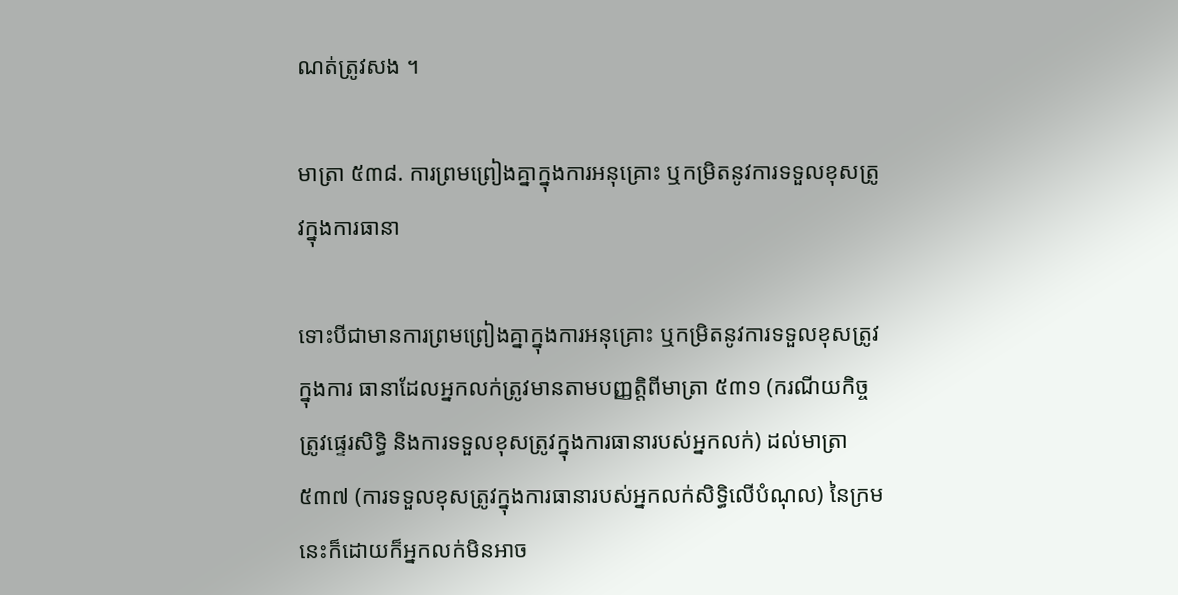ណត់ត្រូវសង ។

មាត្រា ៥៣៨. ការព្រមព្រៀងគ្នាក្នុងការអនុគ្រោះ ឬកម្រិតនូវការទទួលខុសត្រូវក្នុងការធានា

ទោះបីជាមានការព្រមព្រៀងគ្នាក្នុងការអនុគ្រោះ ឬកម្រិតនូវការទទួលខុសត្រូវក្នុងការ ធានាដែលអ្នកលក់ត្រូវមានតាមបញ្ញត្តិពីមាត្រា ៥៣១ (ករណីយកិច្ចត្រូវផ្ទេរសិទ្ធិ និងការទទួលខុសត្រូវក្នុងការធានារបស់អ្នកលក់) ដល់មាត្រា ៥៣៧ (ការទទួលខុសត្រូវក្នុងការធានារបស់អ្នកលក់សិទ្ធិលើបំណុល) នៃក្រមនេះក៏ដោយក៏អ្នកលក់មិនអាច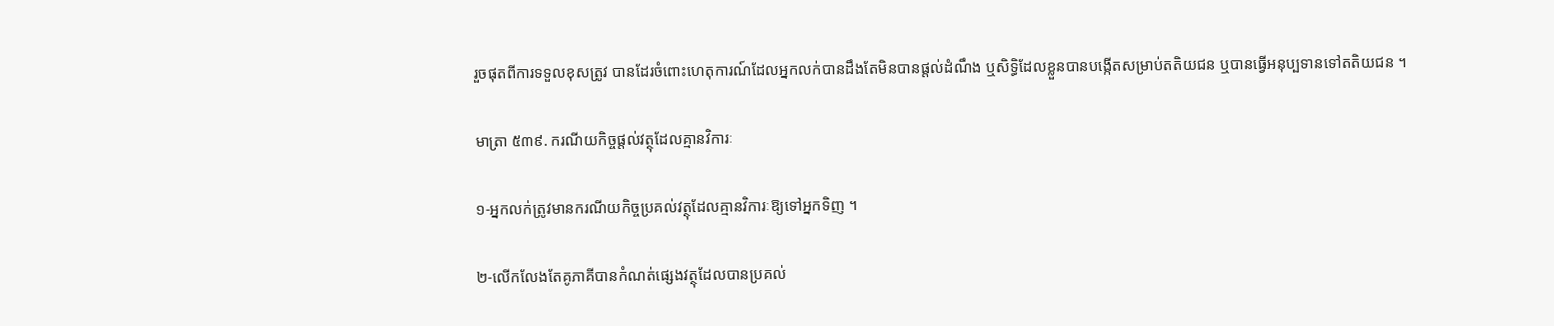រួចផុតពីការទទួលខុសត្រូវ បានដែរចំពោះហេតុការណ៍ដែលអ្នកលក់បានដឹងតែមិនបានផ្តល់ដំណឹង ឬសិទ្ធិដែលខ្លួនបានបង្កើតសម្រាប់តតិយជន ឬបានធ្វើអនុប្បទានទៅតតិយជន ។

មាត្រា ៥៣៩. ករណីយកិច្ចផ្តល់វត្ថុដែលគ្មានវិការៈ

១-អ្នកលក់ត្រូវមានករណីយកិច្ចប្រគល់វត្ថុដែលគ្មានវិការៈឱ្យទៅអ្នកទិញ ។

២-លើកលែងតែគូភាគីបានកំណត់ផ្សេងវត្ថុដែលបានប្រគល់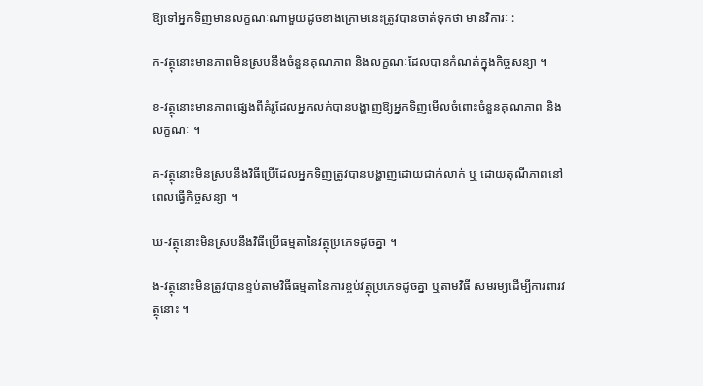ឱ្យទៅអ្នកទិញមានលក្ខណៈណាមួយដូចខាងក្រោមនេះត្រូវបានចាត់ទុកថា មានវិការៈ :

ក-វត្ថុនោះមានភាពមិនស្របនឹងចំនួនគុណភាព និងលក្ខណៈដែលបានកំណត់ក្នុងកិច្ចសន្យា ។

ខ-វត្ថុនោះមានភាពផ្សេងពីគំរូដែលអ្នកលក់បានបង្ហាញឱ្យអ្នកទិញមើលចំពោះចំនួនគុណភាព និងលក្ខណៈ ។

គ-វត្ថុនោះមិនស្របនឹងវិធីប្រើដែលអ្នកទិញត្រូវបានបង្ហាញដោយជាក់លាក់ ឬ ដោយតុណីភាពនៅពេលធ្វើកិច្ចសន្យា ។

ឃ-វត្ថុនោះមិនស្របនឹងវិធីប្រើធម្មតានៃវត្ថុប្រភេទដូចគ្នា ។

ង-វត្ថុនោះមិនត្រូវបានខ្ទប់តាមវិធីធម្មតានៃការខ្ចប់វត្ថុប្រភេទដូចគ្នា ឬតាមវិធី សមរម្យដើម្បីការពារវត្ថុនោះ ។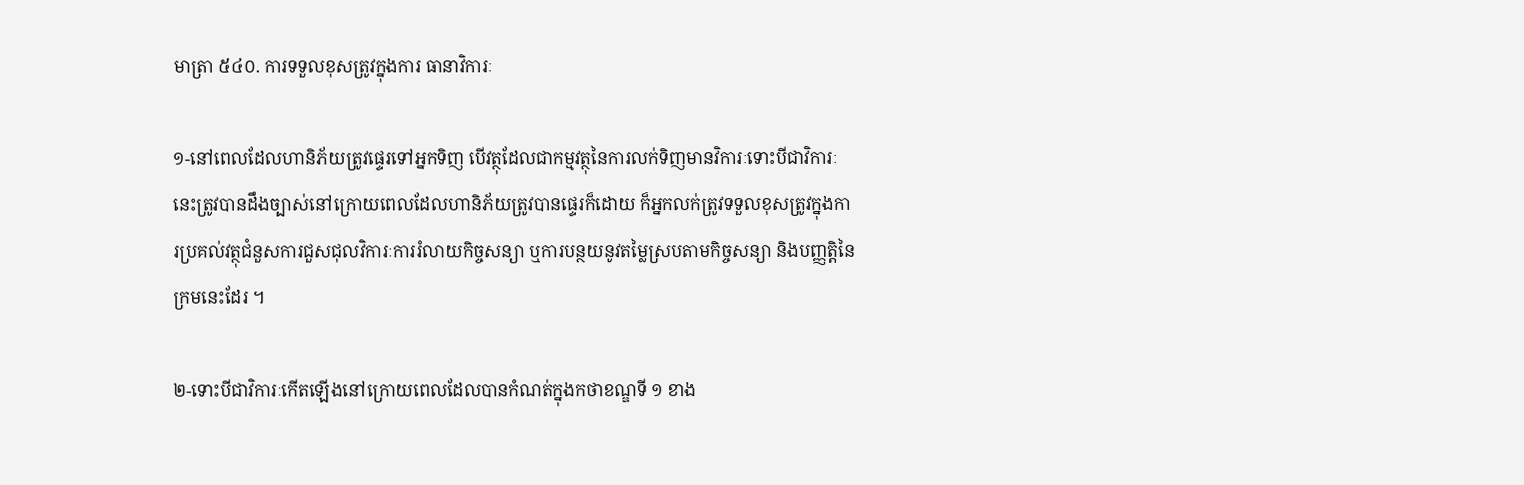មាត្រា ៥៤០. ការទទួលខុសត្រូវក្នុងការ ធានាវិការៈ

១-នៅពេលដែលហានិភ័យត្រូវផ្ទេរទៅអ្នកទិញ បើវត្ថុដែលជាកម្មវត្ថុនៃការលក់ទិញមានវិការៈទោះបីជាវិការៈនេះត្រូវបានដឹងច្បាស់នៅក្រោយពេលដែលហានិភ័យត្រូវបានផ្ទេរក៏ដោយ ក៏អ្នកលក់ត្រូវទទួលខុសត្រូវក្នុងការប្រគល់វត្ថុជំនួសការជួសជុលវិការៈការរំលាយកិច្ចសន្យា ឬការបន្ថយនូវតម្លៃស្របតាមកិច្ចសន្យា និងបញ្ញត្តិនៃក្រមនេះដែរ ។

២-ទោះបីជាវិការៈកើតឡើងនៅក្រោយពេលដែលបានកំណត់ក្នុងកថាខណ្ឌទី ១ ខាង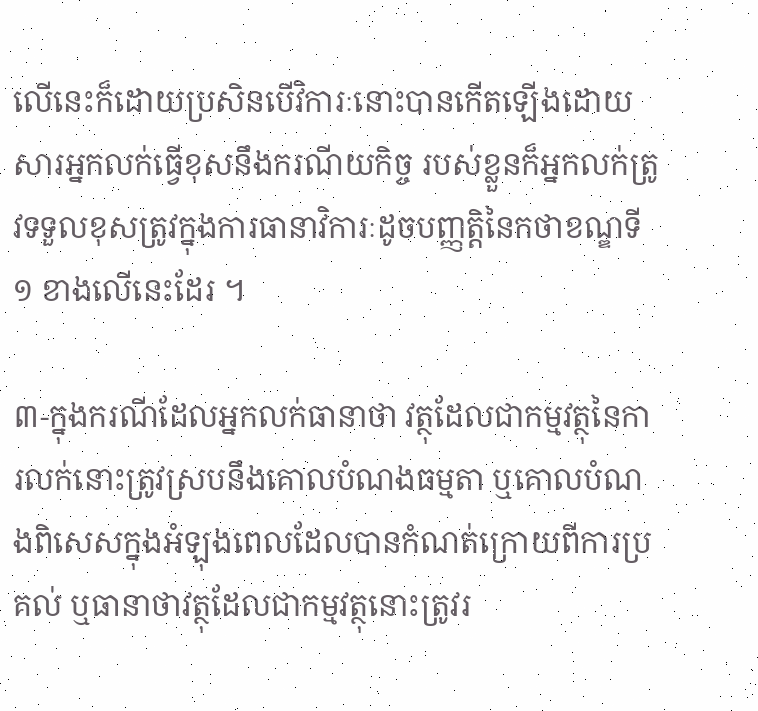លើនេះក៏ដោយប្រសិនបើវិការៈនោះបានកើតឡើងដោយសារអ្នកលក់ធ្វើខុសនឹងករណីយកិច្ច របស់ខ្លួនក៏អ្នកលក់ត្រូវទទួលខុសត្រូវក្នុងការធានាវិការៈដូចបញ្ញត្តិនៃកថាខណ្ឌទី ១ ខាងលើនេះដែរ ។

៣-ក្នុងករណីដែលអ្នកលក់ធានាថា វត្ថុដែលជាកម្មវត្ថុនៃការលក់នោះត្រូវស្របនឹងគោលបំណងធម្មតា ឬគោលបំណងពិសេសក្នុងអំឡុងពេលដែលបានកំណត់ក្រោយពីការប្រគល់ ឬធានាថាវត្ថុដែលជាកម្មវត្ថុនោះត្រូវរ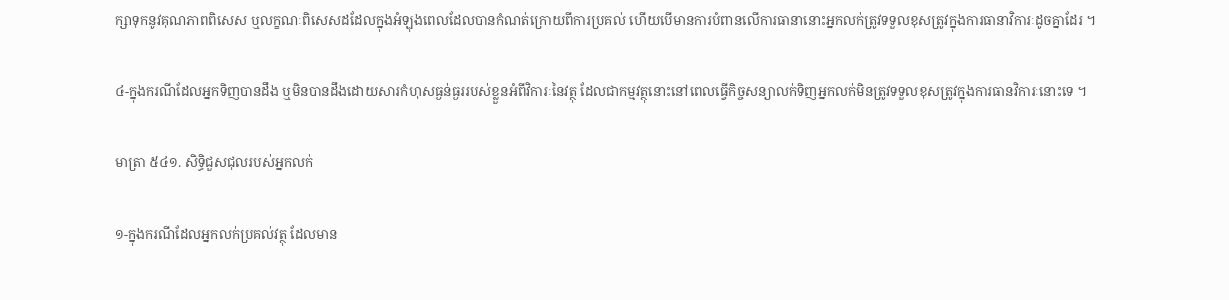ក្សាទុកនូវគុណភាពពិសេស ឬលក្ខណៈពិសេសដដែលក្នុងអំឡុងពេលដែលបានកំណត់ក្រោយពីការប្រគល់ ហើយបើមានការបំពានលើការធានានោះអ្នកលក់ត្រូវទទួលខុសត្រូវក្នុងការធានាវិការៈដូចគ្នាដែរ ។

៤-ក្នុងករណីដែលអ្នកទិញបានដឹង ឬមិនបានដឹងដោយសារកំហុសធ្ងន់ធ្ងររបស់ខ្លួនអំពីវិការៈនៃវត្ថុ ដែលជាកម្មវត្ថុនោះនៅពេលធ្វើកិច្ចសន្យាលក់ទិញអ្នកលក់មិនត្រូវទទួលខុសត្រូវក្នុងការធានវិការៈនោះទេ ។

មាត្រា ៥៤១. សិទ្ធិជួសជុលរបស់អ្នកលក់

១-ក្នុងករណីដែលអ្នកលក់ប្រគល់វត្ថុ ដែលមាន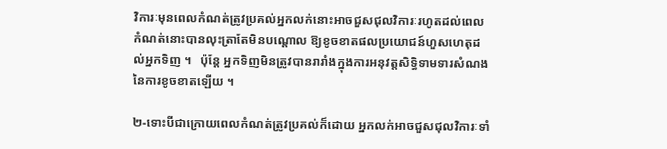វិការៈមុនពេលកំណត់ត្រូវប្រគល់អ្នកលក់នោះអាចជួសជុលវិការៈរហូតដល់ពេលកំណត់នោះបានលុះត្រាតែមិនបណ្តោល ឱ្យខូចខាតផលប្រយោជន៍ហួសហេតុដល់អ្នកទិញ ។   ប៉ុន្តែ អ្នកទិញមិនត្រូវបានរារាំងក្នុងការអនុវត្តសិទ្ធិទាមទារសំណងនៃការខូចខាតឡើយ ។

២-ទោះបីជាក្រោយពេលកំណត់ត្រូវប្រគល់ក៏ដោយ អ្នកលក់អាចជួសជុលវិការៈទាំ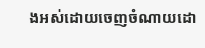ងអស់ដោយចេញចំណាយដោ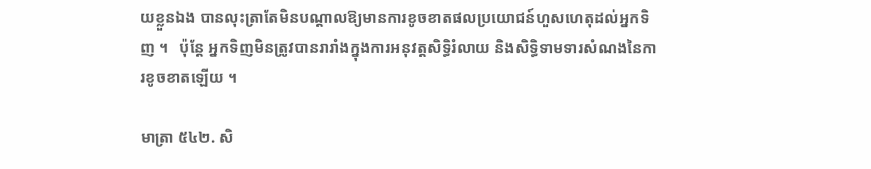យខ្លួនឯង បានលុះត្រាតែមិនបណ្តាលឱ្យមានការខូចខាតផលប្រយោជន៍ហួសហេតុដល់អ្នកទិញ ។   ប៉ុន្តែ អ្នកទិញមិនត្រូវបានរារាំងក្នុងការអនុវត្តសិទ្ធិរំលាយ និងសិទ្ធិទាមទារសំណងនៃការខូចខាតឡើយ ។

មាត្រា ៥៤២. សិ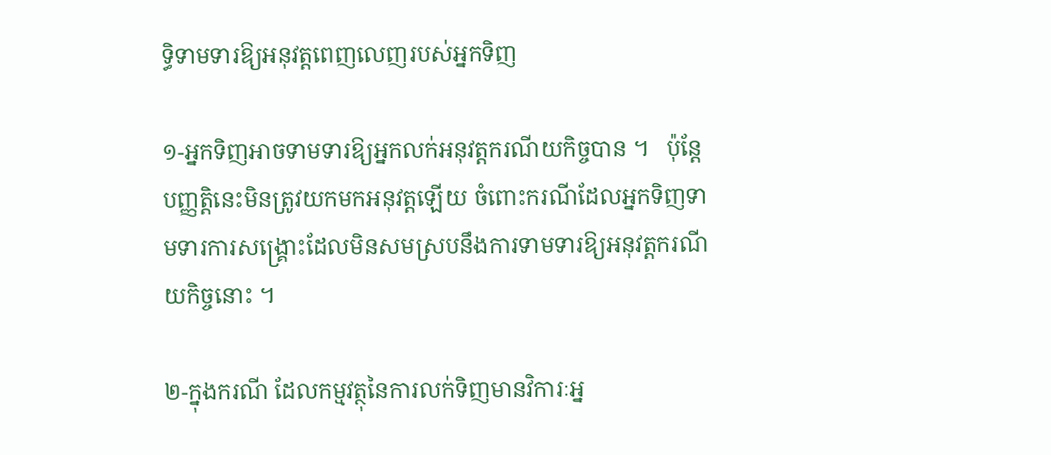ទ្ធិទាមទារឱ្យអនុវត្តពេញលេញរបស់អ្នកទិញ

១-អ្នកទិញអាចទាមទារឱ្យអ្នកលក់អនុវត្តករណីយកិច្ចបាន ។   ប៉ុន្តែ បញ្ញត្តិនេះមិនត្រូវយកមកអនុវត្តឡើយ ចំពោះករណីដែលអ្នកទិញទាមទារការសង្គ្រោះដែលមិនសមស្របនឹងការទាមទារឱ្យអនុវត្តករណីយកិច្ចនោះ ។

២-ក្នុងករណី ដែលកម្មវត្ថុនៃការលក់ទិញមានវិការៈអ្ន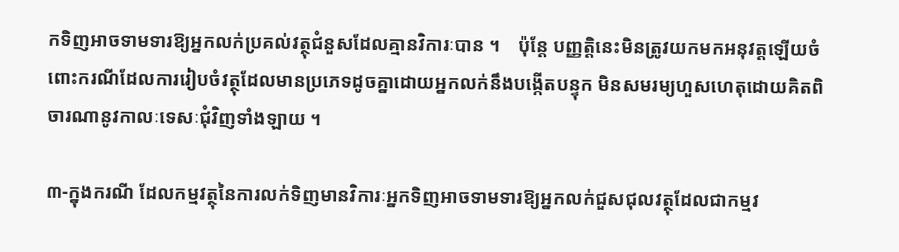កទិញអាចទាមទារឱ្យអ្នកលក់ប្រគល់វត្ថុជំនួសដែលគ្មានវិការៈបាន ។    ប៉ុន្តែ បញ្ញត្តិនេះមិនត្រូវយកមកអនុវត្តឡើយចំពោះករណីដែលការរៀបចំវត្ថុដែលមានប្រភេទដូចគ្នាដោយអ្នកលក់នឹងបង្កើតបន្ទុក មិនសមរម្យហួសហេតុដោយគិតពិចារណានូវកាលៈទេសៈជុំវិញទាំងឡាយ ។

៣-ក្នុងករណី ដែលកម្មវត្ថុនៃការលក់ទិញមានវិការៈអ្នកទិញអាចទាមទារឱ្យអ្នកលក់ជួសជុលវត្ថុដែលជាកម្មវ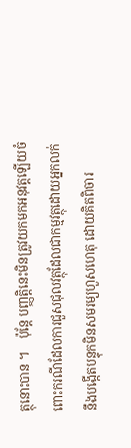ត្ថុនោះបាន ។    ប៉ុន្តែ បញ្ញត្តិនេះមិនត្រូវយកមកអនុវត្តឡើយចំពោះករណីដែលការជួសជុលវត្ថុដែលជាកម្មវត្ថុដោយអ្នកលក់ នឹងបង្កើតបន្ទុកមិនសមរម្យហួសហេតុ ដោយគិតពិចារ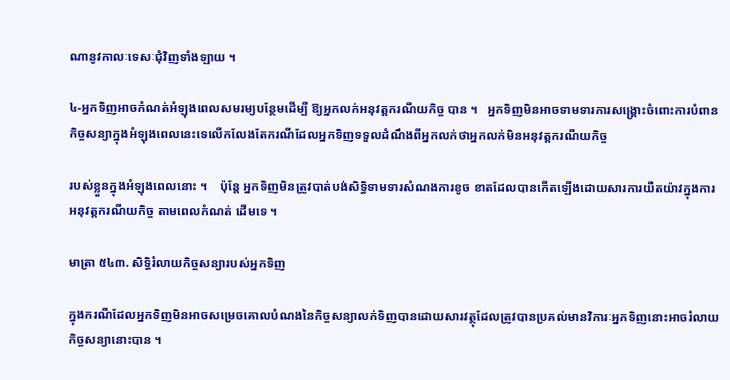ណានូវកាលៈទេសៈជុំវិញទាំងឡាយ ។

៤-អ្នកទិញអាចកំណត់អំឡុងពេលសមរម្យបន្ថែមដើម្បី ឱ្យអ្នកលក់អនុវត្តករណីយកិច្ច បាន ។   អ្នកទិញមិនអាចទាមទារការសង្គ្រោះចំពោះការបំពានកិច្ចសន្យាក្នុងអំឡុងពេលនេះទេលើកលែងតែករណីដែលអ្នកទិញទទួលដំណឹងពីអ្នកលក់ថាអ្នកលក់មិនអនុវត្តករណីយកិច្ច

របស់ខ្លួនក្នុងអំឡុងពេលនោះ ។    ប៉ុន្តែ អ្នកទិញមិនត្រូវបាត់បង់សិទ្ធិទាមទារសំណងការខូច ខាតដែលបានកើតឡើងដោយសារការយឺតយ៉ាវក្នុងការអនុវត្តករណីយកិច្ច តាមពេលកំណត់ ដើមទេ ។

មាត្រា ៥៤៣. សិទ្ធិរំលាយកិច្ចសន្យារបស់អ្នកទិញ

ក្នុងករណីដែលអ្នកទិញមិនអាចសម្រេចគោលបំណងនៃកិច្ចសន្យាលក់ទិញបានដោយសារវត្ថុដែលត្រូវបានប្រគល់មានវិការៈអ្នកទិញនោះអាចរំលាយកិច្ចសន្យានោះបាន ។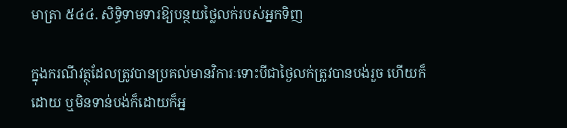មាត្រា ៥៤៤. សិទ្ធិទាមទារឱ្យបន្ថយថ្លៃលក់របស់អ្នកទិញ

ក្នុងករណីវត្ថុដែលត្រូវបានប្រគល់មានវិការៈទោះបីជាថ្ងៃលក់ត្រូវបានបង់រួច ហើយក៏ដោយ ឬមិនទាន់បង់ក៏ដោយក៏អ្ន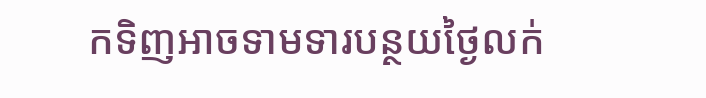កទិញអាចទាមទារបន្ថយថ្ងៃលក់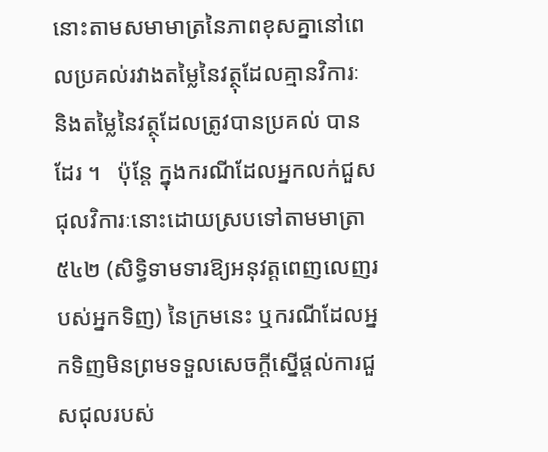នោះតាមសមាមាត្រនៃភាពខុសគ្នានៅពេលប្រគល់រវាងតម្លៃនៃវត្ថុដែលគ្មានវិការៈ និងតម្លៃនៃវត្ថុដែលត្រូវបានប្រគល់ បានដែរ ។   ប៉ុន្តែ ក្នុងករណីដែលអ្នកលក់ជួសជុលវិការៈនោះដោយស្របទៅតាមមាត្រា ៥៤២ (សិទ្ធិទាមទារឱ្យអនុវត្តពេញលេញរបស់អ្នកទិញ) នៃក្រមនេះ ឬករណីដែលអ្នកទិញមិនព្រមទទួលសេចក្តីស្នើផ្តល់ការជួសជុលរបស់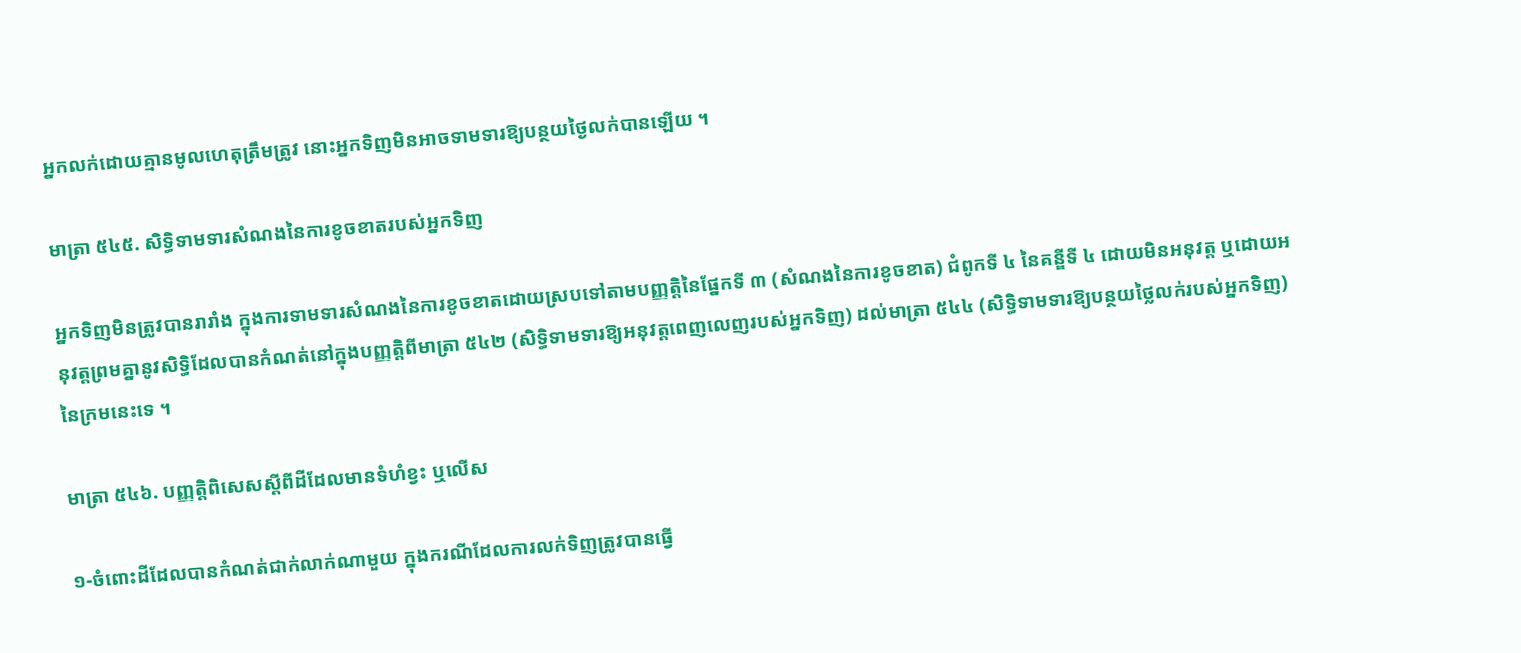អ្នកលក់ដោយគ្មានមូលហេតុត្រឹមត្រូវ នោះអ្នកទិញមិនអាចទាមទារឱ្យបន្ថយថ្ងៃលក់បានឡើយ ។

មាត្រា ៥៤៥. សិទ្ធិទាមទារសំណងនៃការខូចខាតរបស់អ្នកទិញ

អ្នកទិញមិនត្រូវបានរារាំង ក្នុងការទាមទារសំណងនៃការខូចខាតដោយស្របទៅតាមបញ្ញត្តិនៃផ្នែកទី ៣ (សំណងនៃការខូចខាត) ជំពូកទី ៤ នៃគន្ឌីទី ៤ ដោយមិនអនុវត្ត ឬដោយអនុវត្តព្រមគ្នានូវសិទ្ធិដែលបានកំណត់នៅក្នុងបញ្ញត្តិពីមាត្រា ៥៤២ (សិទ្ធិទាមទារឱ្យអនុវត្តពេញលេញរបស់អ្នកទិញ) ដល់មាត្រា ៥៤៤ (សិទ្ធិទាមទារឱ្យបន្ថយថ្លៃលក់របស់អ្នកទិញ) នៃក្រមនេះទេ ។

មាត្រា ៥៤៦. បញ្ញត្តិពិសេសស្តីពីដីដែលមានទំហំខ្វះ ឬលើស

១-ចំពោះដីដែលបានកំណត់ជាក់លាក់ណាមួយ ក្នុងករណីដែលការលក់ទិញត្រូវបានធ្វើ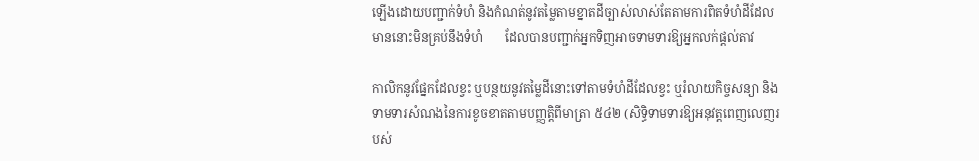ឡើងដោយបញ្ជាក់ទំហំ និងកំណត់នូវតម្លៃតាមខ្នាតដីច្បាស់លាស់តែតាមការពិតទំហំដីដែលមាននោះមិនគ្រប់នឹងទំហំ       ដែលបានបញ្ជាក់អ្នកទិញអាចទាមទារឱ្យអ្នកលក់ផ្តល់តាវ

កាលិកនូវផ្នែកដែលខ្វះ ឬបន្ថយនូវតម្លៃដីនោះទៅតាមទំហំដីដែលខ្វះ ឬរំលាយកិច្ចសន្យា និង ទាមទារសំណងនៃការខូចខាតតាមបញ្ញត្តិពីមាត្រា ៥៤២ (សិទ្ធិទាមទារឱ្យអនុវត្តពេញលេញរបស់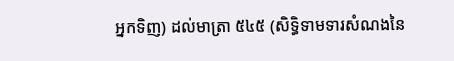អ្នកទិញ) ដល់មាត្រា ៥៤៥ (សិទ្ធិទាមទារសំណងនៃ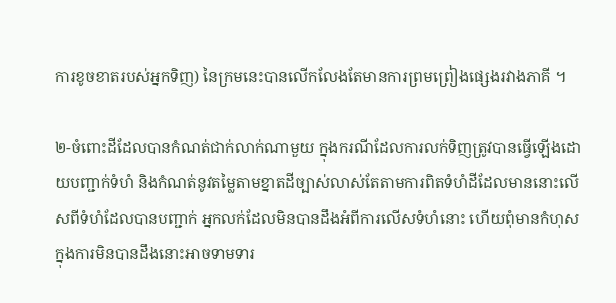ការខូចខាតរបស់អ្នកទិញ) នៃក្រមនេះបានលើកលែងតែមានការព្រមព្រៀងផ្សេងរវាងភាគី ។

២-ចំពោះដីដែលបានកំណត់ជាក់លាក់ណាមួយ ក្នុងករណីដែលការលក់ទិញត្រូវបានធ្វើឡើងដោយបញ្ជាក់ទំហំ និងកំណត់នូវតម្លៃតាមខ្នាតដីច្បាស់លាស់តែតាមការពិតទំហំដីដែលមាននោះលើសពីទំហំដែលបានបញ្ជាក់ អ្នកលក់ដែលមិនបានដឹងអំពីការលើសទំហំនោះ ហើយពុំមានកំហុសក្នុងការមិនបានដឹងនោះអាចទាមទារ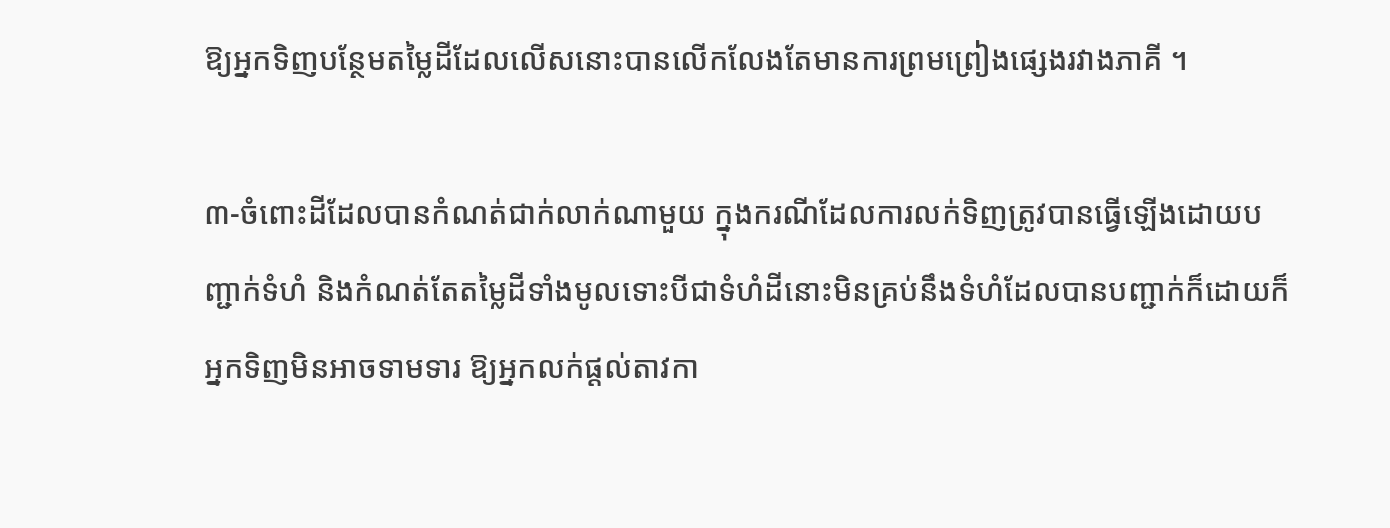ឱ្យអ្នកទិញបន្ថែមតម្លៃដីដែលលើសនោះបានលើកលែងតែមានការព្រមព្រៀងផ្សេងរវាងភាគី ។

៣-ចំពោះដីដែលបានកំណត់ជាក់លាក់ណាមួយ ក្នុងករណីដែលការលក់ទិញត្រូវបានធ្វើឡើងដោយបញ្ជាក់ទំហំ និងកំណត់តែតម្លៃដីទាំងមូលទោះបីជាទំហំដីនោះមិនគ្រប់នឹងទំហំដែលបានបញ្ជាក់ក៏ដោយក៏អ្នកទិញមិនអាចទាមទារ ឱ្យអ្នកលក់ផ្តល់តាវកា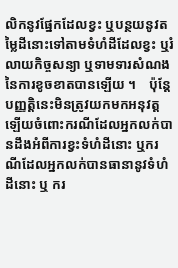លិកនូវផ្នែកដែលខ្វះ ឬបន្ថយនូវតម្លៃដីនោះទៅតាមទំហំដីដែលខ្វះ ឬរំលាយកិច្ចសន្យា ឬទាមទារសំណងនៃការខូចខាតបានឡើយ ។    ប៉ុន្តែ បញ្ញត្តិនេះមិនត្រូវយកមកអនុវត្តឡើយចំពោះករណីដែលអ្នកលក់បានដឹងអំពីការខ្វះទំហំដីនោះ ឬករណីដែលអ្នកលក់បានធានានូវទំហំដីនោះ ឬ ករ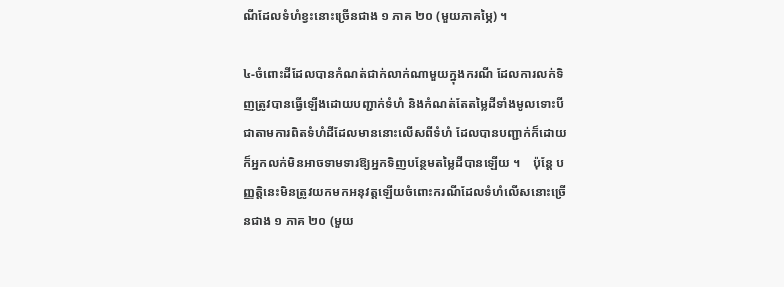ណីដែលទំហំខ្វះនោះច្រើនជាង ១ ភាគ ២០ (មួយភាគម្ភៃ) ។

៤-ចំពោះដីដែលបានកំណត់ជាក់លាក់ណាមួយក្នុងករណី ដែលការលក់ទិញត្រូវបានធ្វើឡើងដោយបញ្ជាក់ទំហំ និងកំណត់តែតម្លៃដីទាំងមូលទោះបីជាតាមការពិតទំហំដីដែលមាននោះលើសពីទំហំ ដែលបានបញ្ជាក់ក៏ដោយក៏អ្នកលក់មិនអាចទាមទារឱ្យអ្នកទិញបន្ថែមតម្លៃដីបានឡើយ ។    ប៉ុន្តែ បញ្ញត្តិនេះមិនត្រូវយកមកអនុវត្តឡើយចំពោះករណីដែលទំហំលើសនោះច្រើនជាង ១ ភាគ ២០ (មួយ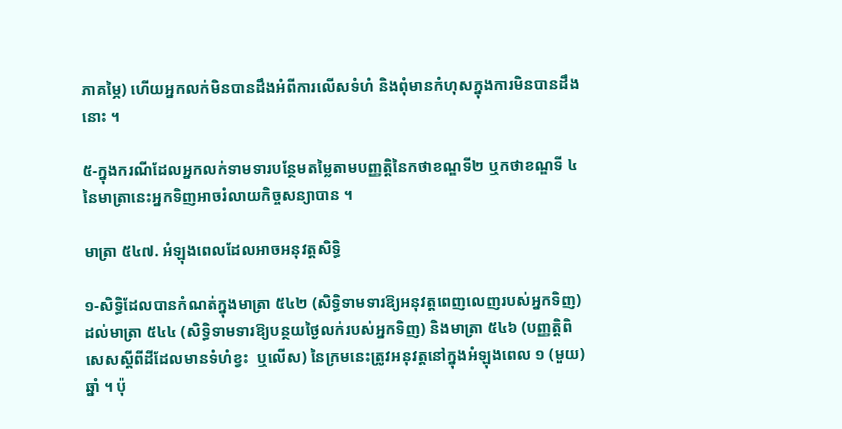ភាគម្ភៃ) ហើយអ្នកលក់មិនបានដឹងអំពីការលើសទំហំ និងពុំមានកំហុសក្នុងការមិនបានដឹងនោះ ។

៥-ក្នុងករណីដែលអ្នកលក់ទាមទារបន្ថែមតម្លៃតាមបញ្ញត្តិនៃកថាខណ្ឌទី២ ឬកថាខណ្ឌទី ៤ នៃមាត្រានេះអ្នកទិញអាចរំលាយកិច្ចសន្យាបាន ។

មាត្រា ៥៤៧. អំឡុងពេលដែលអាចអនុវត្តសិទ្ធិ

១-សិទ្ធិដែលបានកំណត់ក្នុងមាត្រា ៥៤២ (សិទ្ធិទាមទារឱ្យអនុវត្តពេញលេញរបស់អ្នកទិញ) ដល់មាត្រា ៥៤៤ (សិទ្ធិទាមទារឱ្យបន្ថយថ្ងៃលក់របស់អ្នកទិញ) និងមាត្រា ៥៤៦ (បញ្ញត្តិពិសេសស្តីពីដីដែលមានទំហំខ្វះ  ឬលើស) នៃក្រមនេះត្រូវអនុវត្តនៅក្នុងអំឡុងពេល ១ (មួយ) ឆ្នាំ ។ ប៉ុ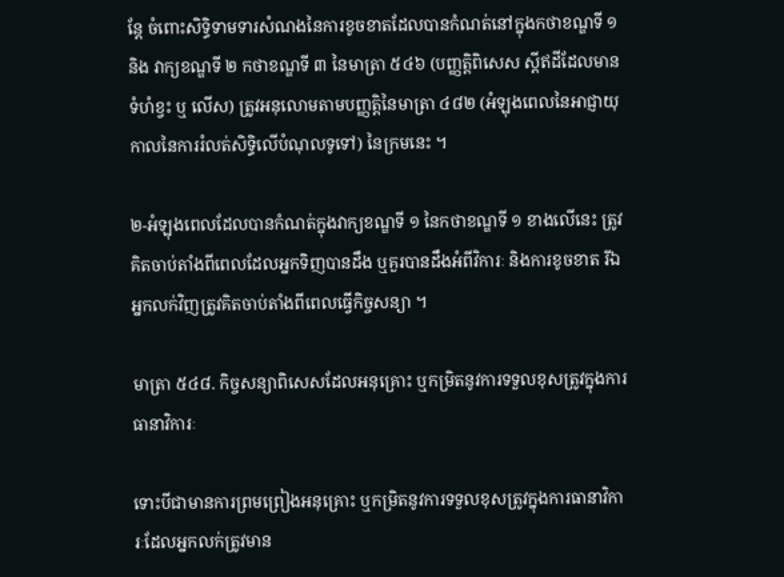ន្តែ ចំពោះសិទ្ធិទាមទារសំណងនៃការខូចខាតដែលបានកំណត់នៅក្នុងកថាខណ្ឌទី ១ និង វាក្យខណ្ឌទី ២ កថាខណ្ឌទី ៣ នៃមាត្រា ៥៤៦ (បញ្ញត្តិពិសេស ស្តីឥដីដែលមានទំហំខ្វះ ឬ លើស) ត្រូវអនុលោមតាមបញ្ញត្តិនៃមាត្រា ៤៨២ (អំឡុងពេលនៃអាជ្ញាយុកាលនៃការរំលត់សិទ្ធិលើបំណុលទូទៅ) នៃក្រមនេះ ។

២-អំឡុងពេលដែលបានកំណត់ក្នុងវាក្យខណ្ឌទី ១ នៃកថាខណ្ឌទី ១ ខាងលើនេះ ត្រូវគិតចាប់តាំងពីពេលដែលអ្នកទិញបានដឹង ឬគួរបានដឹងអំពីវិការៈ និងការខូចខាត រីឯអ្នកលក់វិញត្រូវគិតចាប់តាំងពីពេលធ្វើកិច្ចសន្យា ។

មាត្រា ៥៤៨. កិច្ចសន្យាពិសេសដែលអនុគ្រោះ ឬកម្រិតនូវការទទួលខុសត្រូវក្នុងការធានាវិការៈ

ទោះបីជាមានការព្រមព្រៀងអនុគ្រោះ ឬកម្រិតនូវការទទួលខុសត្រូវក្នុងការធានាវិការៈដែលអ្នកលក់ត្រូវមាន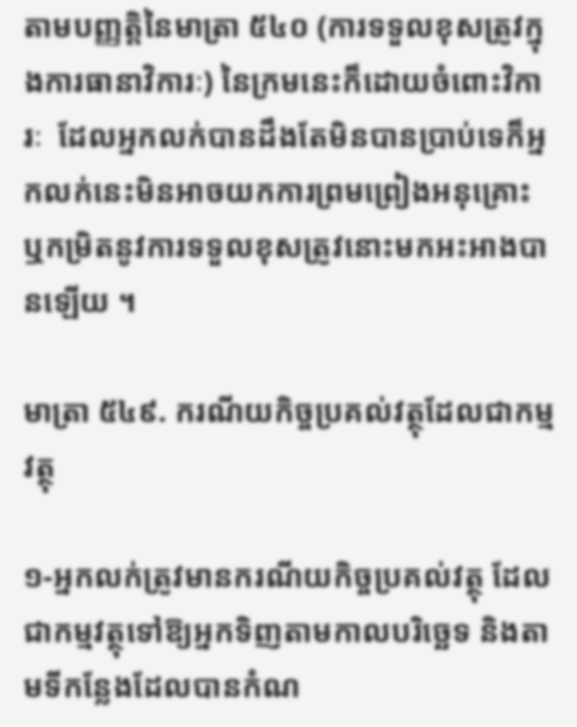តាមបញ្ញត្តិនៃមាត្រា ៥៤០ (ការទទួលខុសត្រូវក្នុងការធានាវិការៈ) នៃក្រមនេះក៏ដោយចំពោះវិការៈ  ដែលអ្នកលក់បានដឹងតែមិនបានប្រាប់ទេក៏អ្នកលក់នេះមិនអាចយកការព្រមព្រៀងអនុគ្រោះ ឬកម្រិតនូវការទទួលខុសត្រូវនោះមកអះអាងបានឡើយ ។

មាត្រា ៥៤៩. ករណីយកិច្ចប្រគល់វត្ថុដែលជាកម្មវត្ថុ

១-អ្នកលក់ត្រូវមានករណីយកិច្ចប្រគល់វត្ថុ ដែលជាកម្មវត្ថុទៅឱ្យអ្នកទិញតាមកាលបរិច្ឆេទ និងតាមទីកន្លែងដែលបានកំណ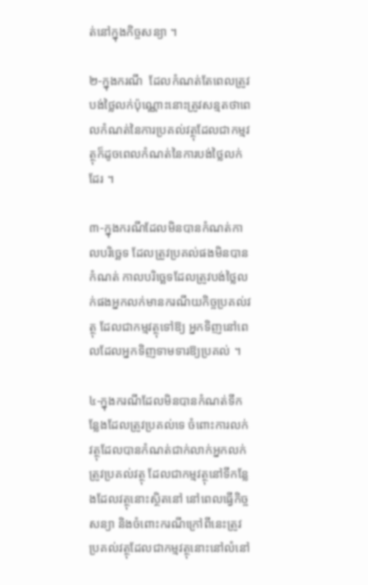ត់នៅក្នុងកិច្ចសន្យា ។

២-ក្នុងករណី  ដែលកំណត់តែពេលត្រូវបង់ថ្លៃលក់ប៉ុណ្ណោះនោះត្រូវសន្មតថាពេលកំណត់នៃការប្រគល់វត្ថុដែលជាកម្មវត្ថុក៏ដូចពេលកំណត់នៃការបង់ថ្លៃលក់ដែរ ។

៣-ក្នុងករណីដែលមិនបានកំណត់កាលបរិច្ឆេទ ដែលត្រូវប្រគល់ផងមិនបានកំណត់ កាលបរិច្ឆេទដែលត្រូវបង់ថ្លៃលក់ផងអ្នកលក់មានករណីយកិច្ចប្រគល់វត្ថុ ដែលជាកម្មវត្ថុទៅឱ្យ អ្នកទិញនៅពេលដែលអ្នកទិញទាមទារឱ្យប្រគល់ ។

៤-ក្នុងករណីដែលមិនបានកំណត់ទីកន្លែងដែលត្រូវប្រគល់ទេ ចំពោះការលក់វត្ថុដែលបានកំណត់ជាក់លាក់អ្នកលក់ត្រូវប្រគល់វត្ថុ ដែលជាកម្មវត្ថុនៅទីកន្លែងដែលវត្ថុនោះស្ថិតនៅ នៅពេលធ្វើកិច្ចសន្យា និងចំពោះករណីក្រៅពីនេះត្រូវប្រគល់វត្ថុដែលជាកម្មវត្ថុនោះនៅលំនៅ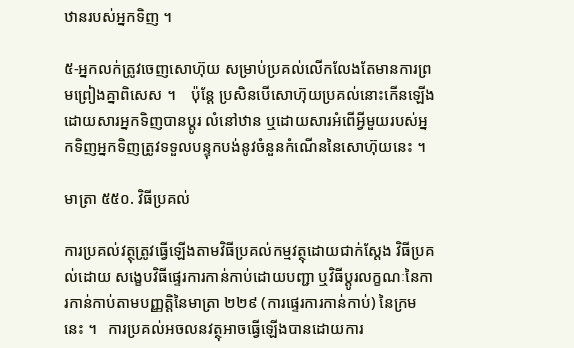ឋានរបស់អ្នកទិញ ។

៥-អ្នកលក់ត្រូវចេញសោហ៊ុយ សម្រាប់ប្រគល់លើកលែងតែមានការព្រមព្រៀងគ្នាពិសេស ។    ប៉ុន្តែ ប្រសិនបើសោហ៊ុយប្រគល់នោះកើនឡើងដោយសារអ្នកទិញបានប្តូរ លំនៅឋាន ឬដោយសារអំពើអ្វីមួយរបស់អ្នកទិញអ្នកទិញត្រូវទទួលបន្ទុកបង់នូវចំនួនកំណើននៃសោហ៊ុយនេះ ។

មាត្រា ៥៥០. វិធីប្រគល់

ការប្រគល់វត្ថុត្រូវធ្វើឡើងតាមវិធីប្រគល់កម្មវត្ថុដោយជាក់ស្តែង វិធីប្រគល់ដោយ សង្ខេបវិធីផ្ទេរការកាន់កាប់ដោយបញ្ជា ឬវិធីប្តូរលក្ខណៈនៃការកាន់កាប់តាមបញ្ញត្តិនៃមាត្រា ២២៩ (ការផ្ទេរការកាន់កាប់) នៃក្រមនេះ ។   ការប្រគល់អចលនវត្ថុអាចធ្វើឡើងបានដោយការ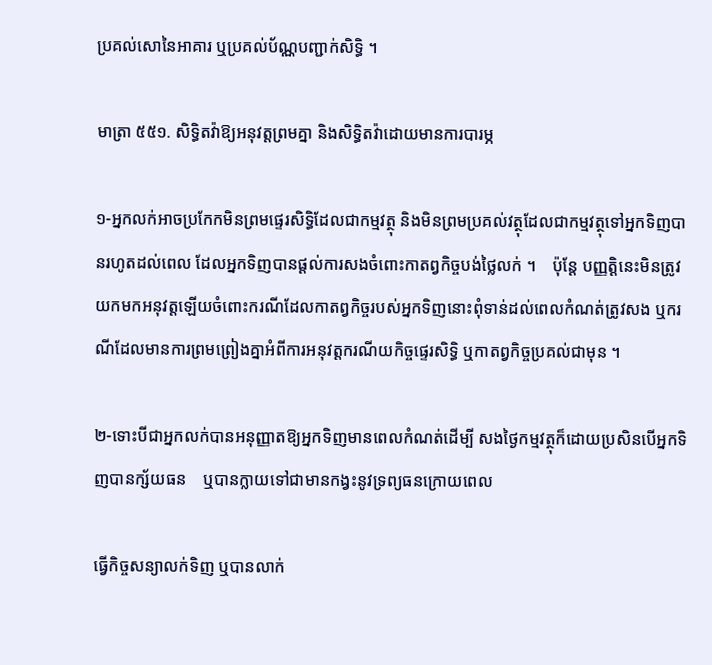ប្រគល់សោនៃអាគារ ឬប្រគល់ប័ណ្ណបញ្ជាក់សិទ្ធិ ។

មាត្រា ៥៥១. សិទ្ធិតវ៉ាឱ្យអនុវត្តព្រមគ្នា និងសិទ្ធិតវ៉ាដោយមានការបារម្ភ

១-អ្នកលក់អាចប្រកែកមិនព្រមផ្ទេរសិទ្ធិដែលជាកម្មវត្ថុ និងមិនព្រមប្រគល់វត្ថុដែលជាកម្មវត្ថុទៅអ្នកទិញបានរហូតដល់ពេល ដែលអ្នកទិញបានផ្តល់ការសងចំពោះកាតព្វកិច្ចបង់ថ្លៃលក់ ។    ប៉ុន្តែ បញ្ញត្តិនេះមិនត្រូវយកមកអនុវត្តឡើយចំពោះករណីដែលកាតព្វកិច្ចរបស់អ្នកទិញនោះពុំទាន់ដល់ពេលកំណត់ត្រូវសង ឬករណីដែលមានការព្រមព្រៀងគ្នាអំពីការអនុវត្តករណីយកិច្ចផ្ទេរសិទ្ធិ ឬកាតព្វកិច្ចប្រគល់ជាមុន ។

២-ទោះបីជាអ្នកលក់បានអនុញ្ញាតឱ្យអ្នកទិញមានពេលកំណត់ដើម្បី សងថ្ងៃកម្មវត្ថុក៏ដោយប្រសិនបើអ្នកទិញបានក្ស័យធន    ឬបានក្លាយទៅជាមានកង្វះនូវទ្រព្យធនក្រោយពេល

ធ្វើកិច្ចសន្យាលក់ទិញ ឬបានលាក់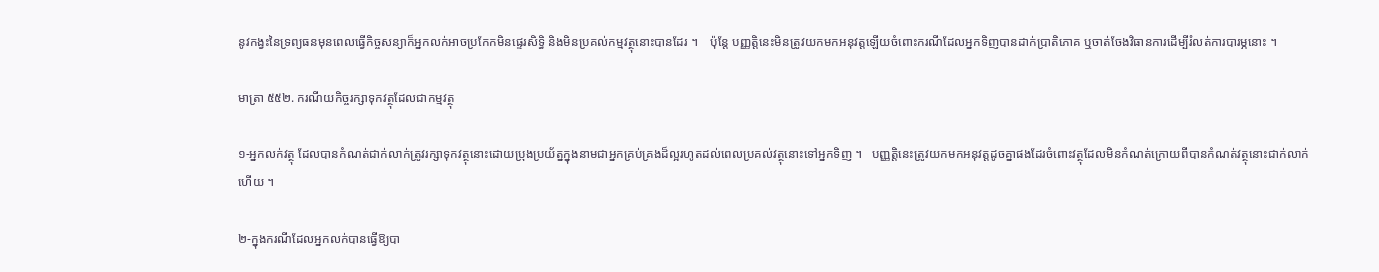នូវកង្វះនៃទ្រព្យធនមុនពេលធ្វើកិច្ចសន្យាក៏អ្នកលក់អាចប្រកែកមិនផ្ទេរសិទ្ធិ និងមិនប្រគល់កម្មវត្ថុនោះបានដែរ ។    ប៉ុន្តែ បញ្ញត្តិនេះមិនត្រូវយកមកអនុវត្តឡើយចំពោះករណីដែលអ្នកទិញបានដាក់ប្រាតិភោគ ឬចាត់ចែងវិធានការដើម្បីរំលត់ការបារម្ភនោះ ។

មាត្រា ៥៥២. ករណីយកិច្ចរក្សាទុកវត្ថុដែលជាកម្មវត្ថុ

១-អ្នកលក់វត្ថុ ដែលបានកំណត់ជាក់លាក់ត្រូវរក្សាទុកវត្ថុនោះដោយប្រុងប្រយ័ត្នក្នុងនាមជាអ្នកគ្រប់គ្រងដ៏ល្អរហូតដល់ពេលប្រគល់វត្ថុនោះទៅអ្នកទិញ ។   បញ្ញត្តិនេះត្រូវយកមកអនុវត្តដូចគ្នាផងដែរចំពោះវត្ថុដែលមិនកំណត់ក្រោយពីបានកំណត់វត្ថុនោះជាក់លាក់ហើយ ។

២-ក្នុងករណីដែលអ្នកលក់បានធ្វើឱ្យបា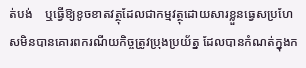ត់បង់    ឬធ្វើឱ្យខូចខាតវត្ថុដែលជាកម្មវត្ថុដោយសារខ្លួនធ្វេសប្រហែសមិនបានគោរពករណីយកិច្ចត្រូវប្រុងប្រយ័ត្ន ដែលបានកំណត់ក្នុងក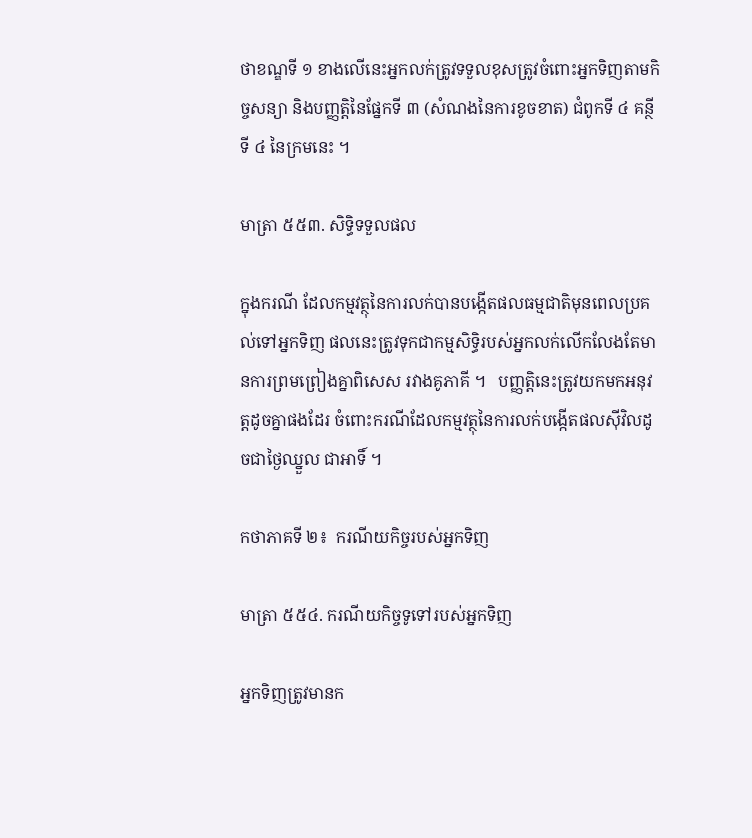ថាខណ្ឌទី ១ ខាងលើនេះអ្នកលក់ត្រូវទទួលខុសត្រូវចំពោះអ្នកទិញតាមកិច្ចសន្យា និងបញ្ញត្តិនៃផ្នែកទី ៣ (សំណងនៃការខូចខាត) ជំពូកទី ៤ គន្ថីទី ៤ នៃក្រមនេះ ។

មាត្រា ៥៥៣. សិទ្ធិទទួលផល

ក្នុងករណី ដែលកម្មវត្ថុនៃការលក់បានបង្កើតផលធម្មជាតិមុនពេលប្រគល់ទៅអ្នកទិញ ផលនេះត្រូវទុកជាកម្មសិទ្ធិរបស់អ្នកលក់លើកលែងតែមានការព្រមព្រៀងគ្នាពិសេស រវាងគូភាគី ។   បញ្ញត្តិនេះត្រូវយកមកអនុវត្តដូចគ្នាផងដែរ ចំពោះករណីដែលកម្មវត្ថុនៃការលក់បង្កើតផលស៊ីវិលដូចជាថ្ងៃឈ្នួល ជាអាទិ៍ ។

កថាភាគទី ២៖  ករណីយកិច្ចរបស់អ្នកទិញ

មាត្រា ៥៥៤. ករណីយកិច្ចទូទៅរបស់អ្នកទិញ

អ្នកទិញត្រូវមានក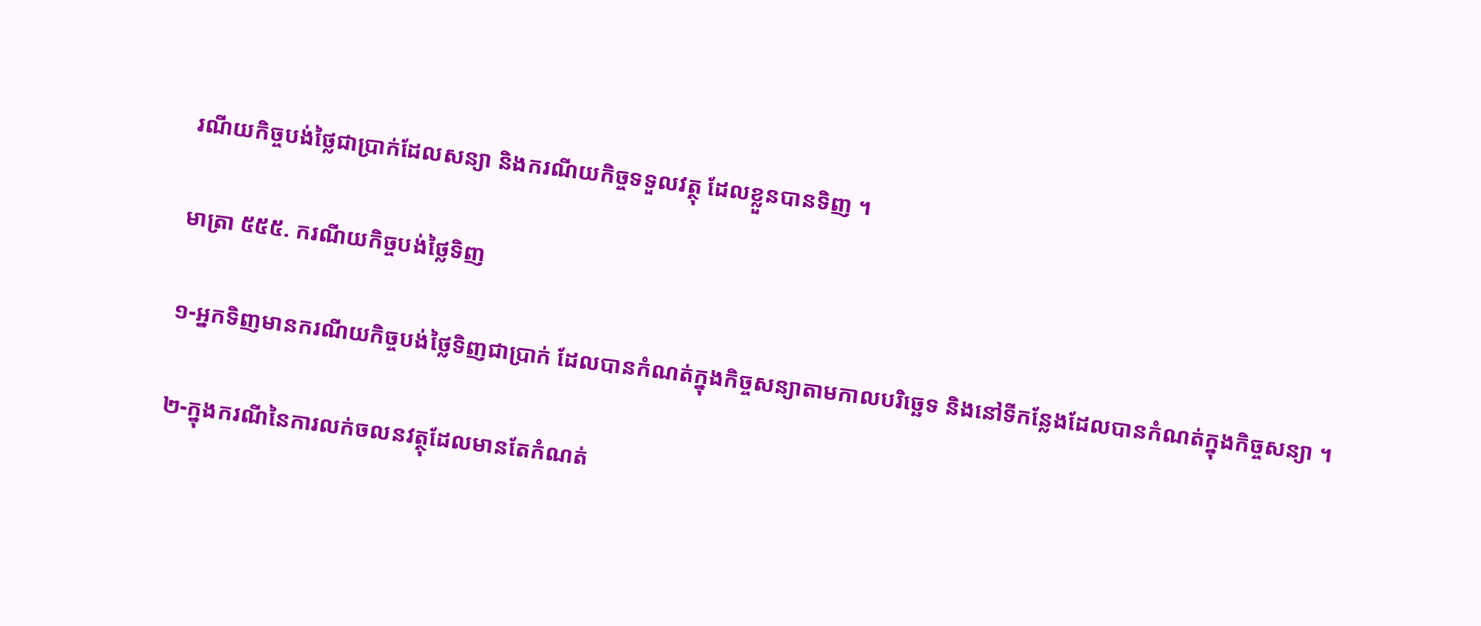រណីយកិច្ចបង់ថ្លៃជាប្រាក់ដែលសន្យា និងករណីយកិច្ចទទួលវត្ថុ ដែលខ្លួនបានទិញ ។

មាត្រា ៥៥៥. ករណីយកិច្ចបង់ថ្លៃទិញ

១-អ្នកទិញមានករណីយកិច្ចបង់ថ្លៃទិញជាប្រាក់ ដែលបានកំណត់ក្នុងកិច្ចសន្យាតាមកាលបរិច្ឆេទ និងនៅទីកន្លែងដែលបានកំណត់ក្នុងកិច្ចសន្យា ។

២-ក្នុងករណីនៃការលក់ចលនវត្ថុដែលមានតែកំណត់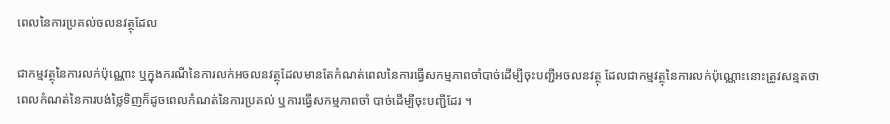ពេលនៃការប្រគល់ចលនវត្ថុដែល

ជាកម្មវត្ថុនៃការលក់ប៉ុណ្ណោះ ឬក្នុងករណីនៃការលក់អចលនវត្ថុដែលមានតែកំណត់ពេលនៃការធ្វើសកម្មភាពចាំបាច់ដើម្បីចុះបញ្ជីអចលនវត្ថុ ដែលជាកម្មវត្ថុនៃការលក់ប៉ុណ្ណោះនោះត្រូវសន្មតថាពេលកំណត់នៃការបង់ថ្លៃទិញក៏ដូចពេលកំណត់នៃការប្រគល់ ឬការធ្វើសកម្មភាពចាំ បាច់ដើម្បីចុះបញ្ជីដែរ ។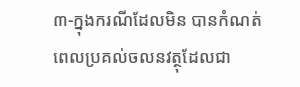៣-ក្នុងករណីដែលមិន បានកំណត់ពេលប្រគល់ចលនវត្ថុដែលជា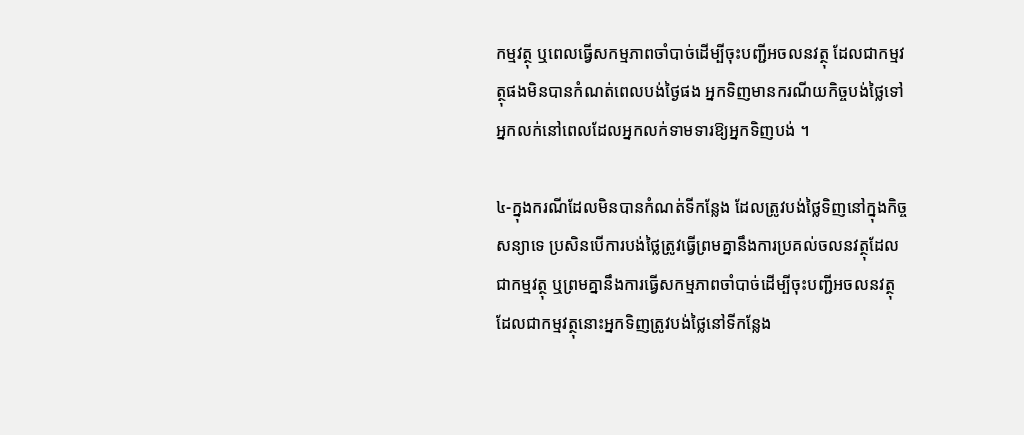កម្មវត្ថុ ឬពេលធ្វើសកម្មភាពចាំបាច់ដើម្បីចុះបញ្ជីអចលនវត្ថុ ដែលជាកម្មវត្ថុផងមិនបានកំណត់ពេលបង់ថ្ងៃផង អ្នកទិញមានករណីយកិច្ចបង់ថ្លៃទៅអ្នកលក់នៅពេលដែលអ្នកលក់ទាមទារឱ្យអ្នកទិញបង់ ។

៤-ក្នុងករណីដែលមិនបានកំណត់ទីកន្លែង ដែលត្រូវបង់ថ្លៃទិញនៅក្នុងកិច្ចសន្យាទេ ប្រសិនបើការបង់ថ្លៃត្រូវធ្វើព្រមគ្នានឹងការប្រគល់ចលនវត្ថុដែលជាកម្មវត្ថុ ឬព្រមគ្នានឹងការធ្វើសកម្មភាពចាំបាច់ដើម្បីចុះបញ្ជីអចលនវត្ថុ ដែលជាកម្មវត្ថុនោះអ្នកទិញត្រូវបង់ថ្លៃនៅទីកន្លែង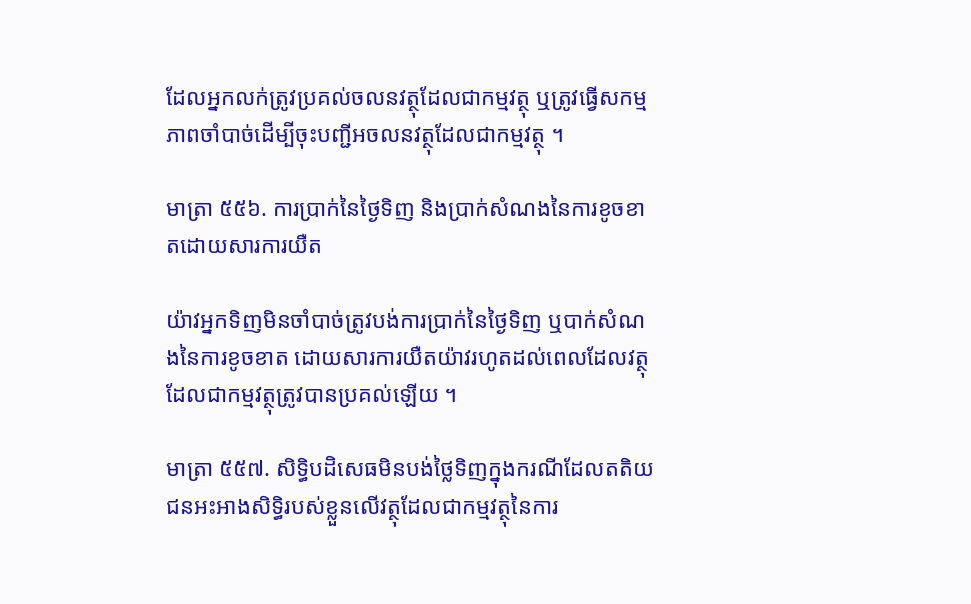ដែលអ្នកលក់ត្រូវប្រគល់ចលនវត្ថុដែលជាកម្មវត្ថុ ឬត្រូវធ្វើសកម្មភាពចាំបាច់ដើម្បីចុះបញ្ជីអចលនវត្ថុដែលជាកម្មវត្ថុ ។

មាត្រា ៥៥៦. ការប្រាក់នៃថ្ងៃទិញ និងប្រាក់សំណងនៃការខូចខាតដោយសារការយឺត

យ៉ាវអ្នកទិញមិនចាំបាច់ត្រូវបង់ការប្រាក់នៃថ្ងៃទិញ ឬបាក់សំណងនៃការខូចខាត ដោយសារការយឺតយ៉ាវរហូតដល់ពេលដែលវត្ថុដែលជាកម្មវត្ថុត្រូវបានប្រគល់ឡើយ ។

មាត្រា ៥៥៧. សិទ្ធិបដិសេធមិនបង់ថ្លៃទិញក្នុងករណីដែលតតិយជនអះអាងសិទ្ធិរបស់ខ្លួនលើវត្ថុដែលជាកម្មវត្ថុនៃការ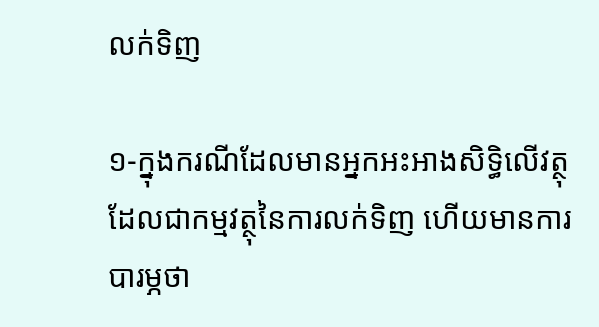លក់ទិញ

១-ក្នុងករណីដែលមានអ្នកអះអាងសិទ្ធិលើវត្ថុដែលជាកម្មវត្ថុនៃការលក់ទិញ ហើយមានការបារម្ភថា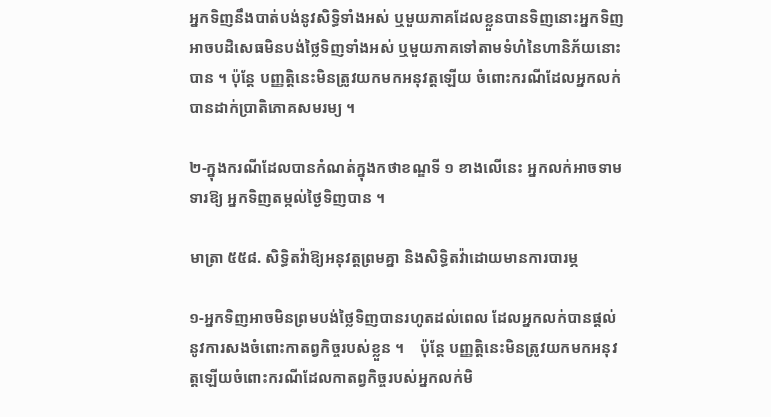អ្នកទិញនឹងបាត់បង់នូវសិទ្ធិទាំងអស់ ឬមួយភាគដែលខ្លួនបានទិញនោះអ្នកទិញអាចបដិសេធមិនបង់ថ្លៃទិញទាំងអស់ ឬមួយភាគទៅតាមទំហំនៃហានិភ័យនោះបាន ។ ប៉ុន្តែ បញ្ញត្តិនេះមិនត្រូវយកមកអនុវត្តឡើយ ចំពោះករណីដែលអ្នកលក់បានដាក់ប្រាតិភោគសមរម្យ ។

២-ក្នុងករណីដែលបានកំណត់ក្នុងកថាខណ្ឌទី ១ ខាងលើនេះ អ្នកលក់អាចទាមទារឱ្យ អ្នកទិញតម្កល់ថ្ងៃទិញបាន ។

មាត្រា ៥៥៨. សិទ្ធិតវ៉ាឱ្យអនុវត្តព្រមគ្នា និងសិទ្ធិតវ៉ាដោយមានការបារម្ភ

១-អ្នកទិញអាចមិនព្រមបង់ថ្លៃទិញបានរហូតដល់ពេល ដែលអ្នកលក់បានផ្តល់នូវការសងចំពោះកាតព្វកិច្ចរបស់ខ្លួន ។    ប៉ុន្តែ បញ្ញត្តិនេះមិនត្រូវយកមកអនុវត្តឡើយចំពោះករណីដែលកាតព្វកិច្ចរបស់អ្នកលក់មិ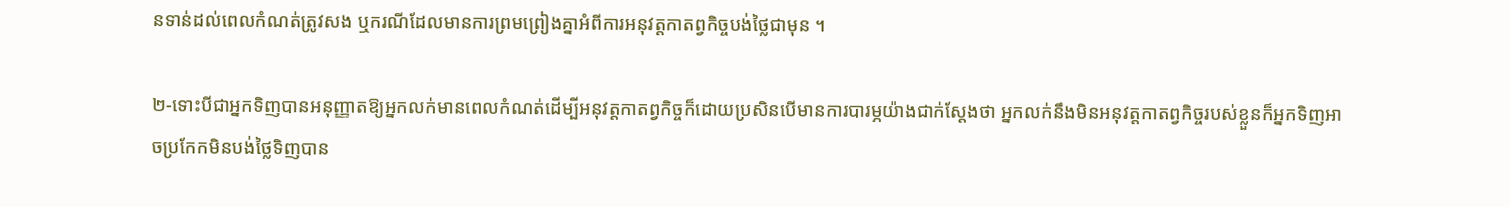នទាន់ដល់ពេលកំណត់ត្រូវសង ឬករណីដែលមានការព្រមព្រៀងគ្នាអំពីការអនុវត្តកាតព្វកិច្ចបង់ថ្លៃជាមុន ។

២-ទោះបីជាអ្នកទិញបានអនុញ្ញាតឱ្យអ្នកលក់មានពេលកំណត់ដើម្បីអនុវត្តកាតព្វកិច្ចក៏ដោយប្រសិនបើមានការបារម្ភយ៉ាងជាក់ស្តែងថា អ្នកលក់នឹងមិនអនុវត្តកាតព្វកិច្ចរបស់ខ្លួនក៏អ្នកទិញអាចប្រកែកមិនបង់ថ្លៃទិញបាន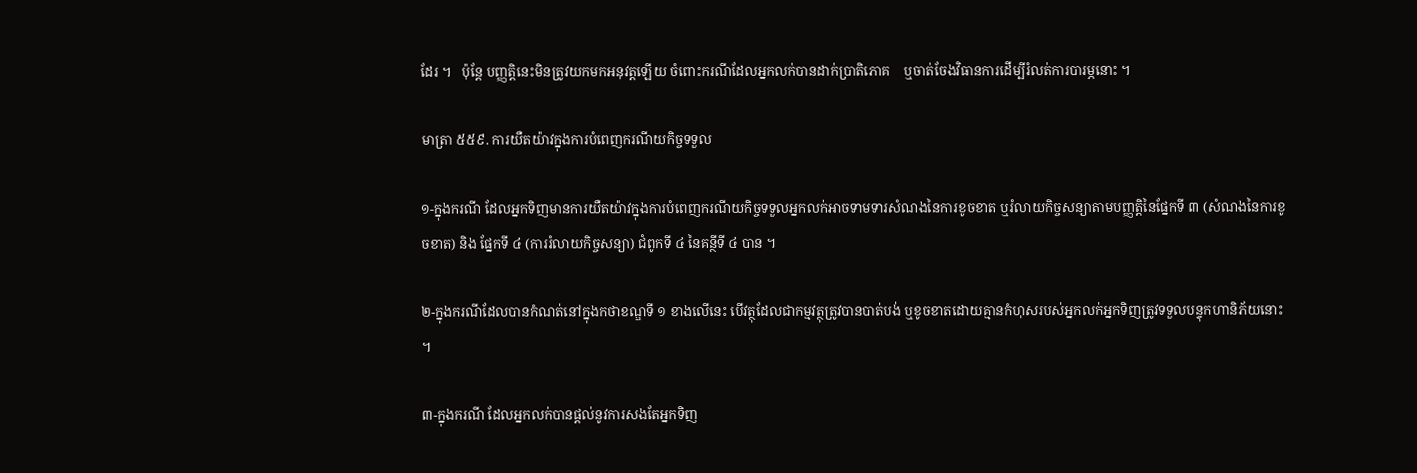ដែរ ។   ប៉ុន្តែ បញ្ញត្តិនេះមិនត្រូវយកមកអនុវត្តឡើយ ចំពោះករណីដែលអ្នកលក់បានដាក់ប្រាតិភោគ    ឬចាត់ចែងវិធានការដើម្បីរំលត់ការបារម្ភនោះ ។

មាត្រា ៥៥៩. ការយឺតយ៉ាវក្នុងការបំពេញករណីយកិច្ចទទួល

១-ក្នុងករណី ដែលអ្នកទិញមានការយឺតយ៉ាវក្នុងការបំពេញករណីយកិច្ចទទួលអ្នកលក់អាចទាមទារសំណងនៃការខូចខាត ឬរំលាយកិច្ចសន្យាតាមបញ្ញត្តិនៃផ្នែកទី ៣ (សំណងនៃការខូចខាត) និង ផ្នែកទី ៤ (ការរំលាយកិច្ចសន្យា) ជំពូកទី ៤ នៃគន្ថីទី ៤ បាន ។

២-ក្នុងករណីដែលបានកំណត់នៅក្នុងកថាខណ្ឌទី ១ ខាងលើនេះ បើវត្ថុដែលជាកម្មវត្ថុត្រូវបានបាត់បង់ ឬខូចខាតដោយគ្មានកំហុសរបស់អ្នកលក់អ្នកទិញត្រូវទទួលបន្ទុកហានិភ័យនោះ ។

៣-ក្នុងករណី ដែលអ្នកលក់បានផ្តល់នូវការសងតែអ្នកទិញ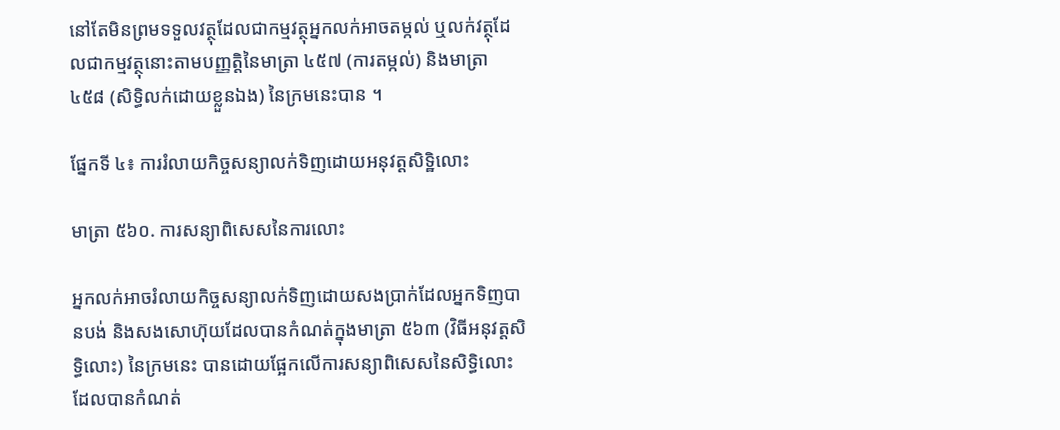នៅតែមិនព្រមទទួលវត្ថុដែលជាកម្មវត្ថុអ្នកលក់អាចតម្កល់ ឬលក់វត្ថុដែលជាកម្មវត្ថុនោះតាមបញ្ញត្តិនៃមាត្រា ៤៥៧ (ការតម្កល់) និងមាត្រា ៤៥៨ (សិទ្ធិលក់ដោយខ្លួនឯង) នៃក្រមនេះបាន ។

ផ្នែកទី ៤៖ ការរំលាយកិច្ចសន្យាលក់ទិញដោយអនុវត្តសិទ្ឋិលោះ

មាត្រា ៥៦០. ការសន្យាពិសេសនៃការលោះ

អ្នកលក់អាចរំលាយកិច្ចសន្យាលក់ទិញដោយសងប្រាក់ដែលអ្នកទិញបានបង់ និងសងសោហ៊ុយដែលបានកំណត់ក្នុងមាត្រា ៥៦៣ (វិធីអនុវត្តសិទ្ធិលោះ) នៃក្រមនេះ បានដោយផ្អែកលើការសន្យាពិសេសនៃសិទ្ធិលោះ ដែលបានកំណត់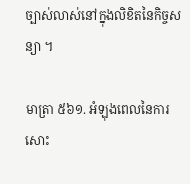ច្បាស់លាស់នៅក្នុងលិខិតនៃកិច្ចសន្យា ។

មាត្រា ៥៦១. អំឡុងពេលនៃការសោះ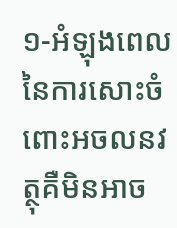១-អំឡុងពេលនៃការសោះចំពោះអចលនវត្ថុគឺមិនអាច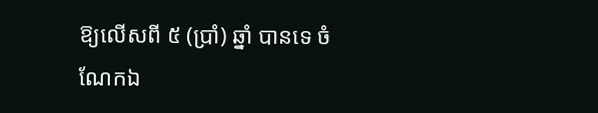ឱ្យលើសពី ៥ (ប្រាំ) ឆ្នាំ បានទេ ចំណែកឯ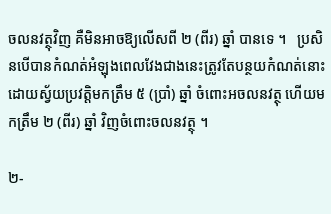ចលនវត្ថុវិញ គឺមិនអាចឱ្យលើសពី ២ (ពីរ) ឆ្នាំ បានទេ ។   ប្រសិនបើបានកំណត់អំឡុងពេលវែងជាងនេះត្រូវតែបន្ថយកំណត់នោះដោយស្វ័យប្រវត្តិមកត្រឹម ៥ (ប្រាំ) ឆ្នាំ ចំពោះអចលនវត្ថុ ហើយមកត្រឹម ២ (ពីរ) ឆ្នាំ វិញចំពោះចលនវត្ថុ ។

២-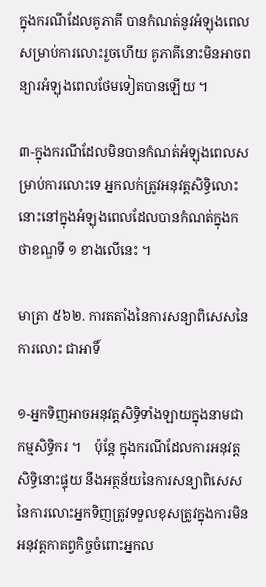ក្នុងករណីដែលគូភាគី បានកំណត់នូវអំឡុងពេលសម្រាប់ការលោះរួចហើយ គូភាគីនោះមិនអាចពន្យារអំឡុងពេលថែមទៀតបានឡើយ ។

៣-ក្នុងករណីដែលមិនបានកំណត់អំឡុងពេលសម្រាប់ការលោះទេ អ្នកលក់ត្រូវអនុវត្តសិទ្ធិលោះនោះនៅក្នុងអំឡុងពេលដែលបានកំណត់ក្នុងកថាខណ្ឌទី ១ ខាងលើនេះ ។

មាត្រា ៥៦២. ការតតាំងនៃការសន្យាពិសេសនៃការលោះ ជាអាទិ៍

១-អ្នកទិញអាចអនុវត្តសិទ្ធិទាំងឡាយក្នុងនាមជាកម្មសិទ្ធិករ ។    ប៉ុន្តែ ក្នុងករណីដែលការអនុវត្តសិទ្ធិនោះផ្ទុយ នឹងអត្ថន័យនៃការសន្យាពិសេសនៃការលោះអ្នកទិញត្រូវទទួលខុសត្រូវក្នុងការមិនអនុវត្តកាតព្វកិច្ចចំពោះអ្នកល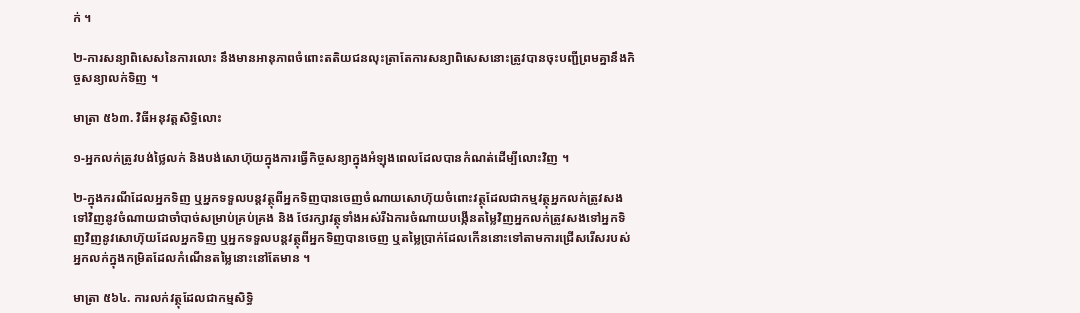ក់ ។

២-ការសន្យាពិសេសនៃការលោះ នឹងមានអានុភាពចំពោះតតិយជនលុះត្រាតែការសន្យាពិសេសនោះត្រូវបានចុះបញ្ជីព្រមគ្នានឹងកិច្ចសន្យាលក់ទិញ ។

មាត្រា ៥៦៣. វិធីអនុវត្តសិទ្ធិលោះ

១-អ្នកលក់ត្រូវបង់ថ្លៃលក់ និងបង់សោហ៊ុយក្នុងការធ្វើកិច្ចសន្យាក្នុងអំឡុងពេលដែលបានកំណត់ដើម្បីលោះវិញ ។

២-ក្នុងករណីដែលអ្នកទិញ ឬអ្នកទទួលបន្តវត្ថុពីអ្នកទិញបានចេញចំណាយសោហ៊ុយចំពោះវត្ថុដែលជាកម្មវត្ថុអ្នកលក់ត្រូវសងទៅវិញនូវចំណាយជាចាំបាច់សម្រាប់គ្រប់គ្រង និង ថែរក្សាវត្ថុទាំងអស់រីឯការចំណាយបង្កើនតម្លៃវិញអ្នកលក់ត្រូវសងទៅអ្នកទិញវិញនូវសោហ៊ុយដែលអ្នកទិញ ឬអ្នកទទួលបន្តវត្ថុពីអ្នកទិញបានចេញ ឬតម្លៃប្រាក់ដែលកើននោះទៅតាមការជ្រើសរើសរបស់អ្នកលក់ក្នុងកម្រិតដែលកំណើនតម្លៃនោះនៅតែមាន ។

មាត្រា ៥៦៤. ការលក់វត្ថុដែលជាកម្មសិទ្ធិ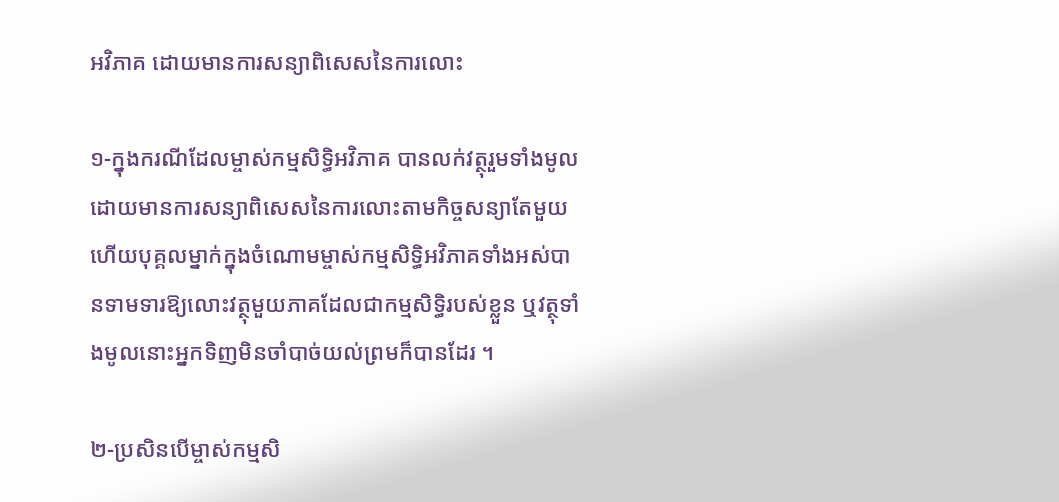អវិភាគ ដោយមានការសន្យាពិសេសនៃការលោះ

១-ក្នុងករណីដែលម្ចាស់កម្មសិទ្ធិអវិភាគ បានលក់វត្ថុរួមទាំងមូលដោយមានការសន្យាពិសេសនៃការលោះតាមកិច្ចសន្យាតែមួយហើយបុគ្គលម្នាក់ក្នុងចំណោមម្ចាស់កម្មសិទ្ធិអវិភាគទាំងអស់បានទាមទារឱ្យលោះវត្ថុមួយភាគដែលជាកម្មសិទ្ធិរបស់ខ្លួន ឬវត្ថុទាំងមូលនោះអ្នកទិញមិនចាំបាច់យល់ព្រមក៏បានដែរ ។

២-ប្រសិនបើម្ចាស់កម្មសិ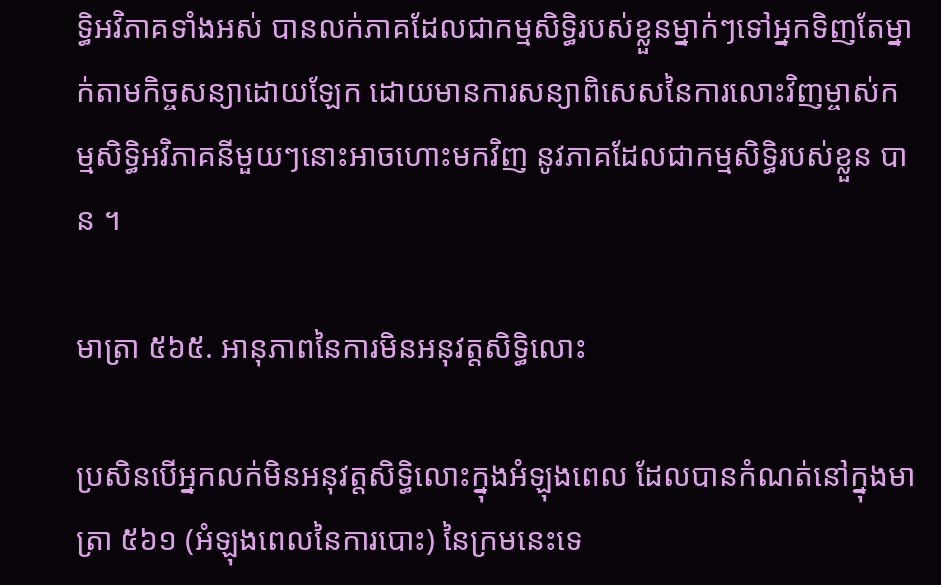ទ្ធិអវិភាគទាំងអស់ បានលក់ភាគដែលជាកម្មសិទ្ធិរបស់ខ្លួនម្នាក់ៗទៅអ្នកទិញតែម្នាក់តាមកិច្ចសន្យាដោយឡែក ដោយមានការសន្យាពិសេសនៃការលោះវិញម្ចាស់កម្មសិទ្ធិអវិភាគនីមួយៗនោះអាចហោះមកវិញ នូវភាគដែលជាកម្មសិទ្ធិរបស់ខ្លួន បាន ។

មាត្រា ៥៦៥. អានុភាពនៃការមិនអនុវត្តសិទ្ធិលោះ

ប្រសិនបើអ្នកលក់មិនអនុវត្តសិទ្ធិលោះក្នុងអំឡុងពេល ដែលបានកំណត់នៅក្នុងមាត្រា ៥៦១ (អំឡុងពេលនៃការបោះ) នៃក្រមនេះទេ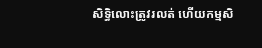សិទ្ធិលោះត្រូវរលត់ ហើយកម្មសិ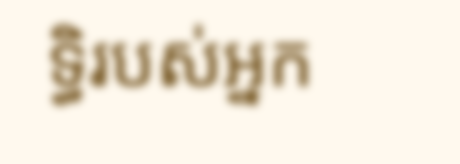ទ្ធិរបស់អ្នក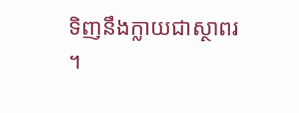ទិញនឹងក្លាយជាស្ថាពរ ។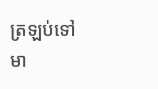ត្រឡប់ទៅមា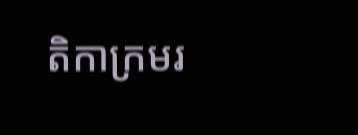តិកាក្រមរ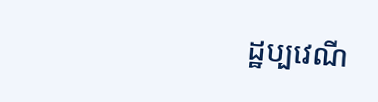ដ្ឋប្បវេណី